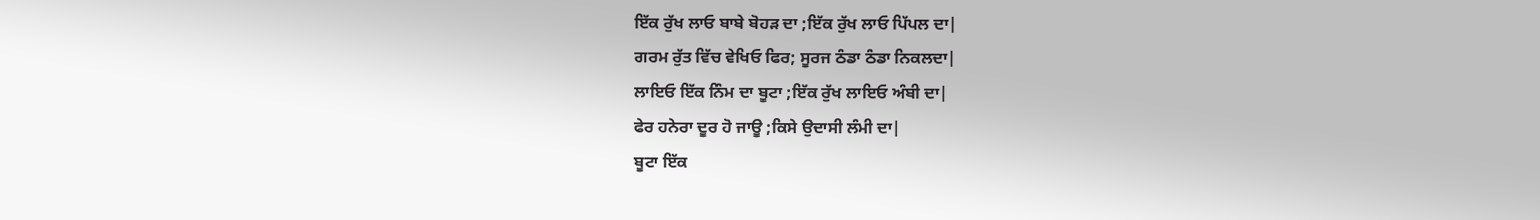ਇੱਕ ਰੁੱਖ ਲਾਓ ਬਾਬੇ ਬੋਹੜ ਦਾ ;ਇੱਕ ਰੁੱਖ ਲਾਓ ਪਿੱਪਲ ਦਾ|
ਗਰਮ ਰੁੱਤ ਵਿੱਚ ਵੇਖਿਓ ਫਿਰ; ਸੂਰਜ ਠੰਡਾ ਠੰਡਾ ਨਿਕਲਦਾ|
ਲਾਇਓ ਇੱਕ ਨਿੰਮ ਦਾ ਬੂਟਾ ;ਇੱਕ ਰੁੱਖ ਲਾਇਓ ਅੰਬੀ ਦਾ|
ਫੇਰ ਹਨੇਰਾ ਦੂਰ ਹੋ ਜਾਊ ;ਕਿਸੇ ਉਦਾਸੀ ਲੰਮੀ ਦਾ|
ਬੂਟਾ ਇੱਕ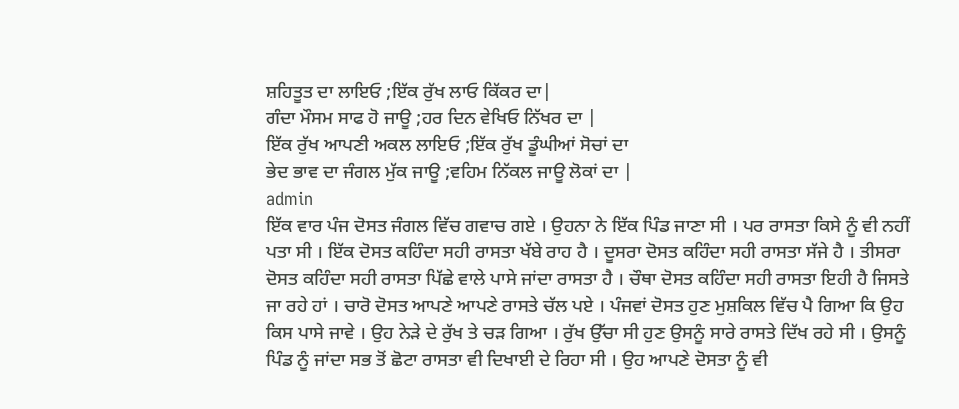ਸ਼ਹਿਤੂਤ ਦਾ ਲਾਇਓ ;ਇੱਕ ਰੁੱਖ ਲਾਓ ਕਿੱਕਰ ਦਾ|
ਗੰਦਾ ਮੌਸਮ ਸਾਫ ਹੋ ਜਾਊ ;ਹਰ ਦਿਨ ਵੇਖਿਓ ਨਿੱਖਰ ਦਾ |
ਇੱਕ ਰੁੱਖ ਆਪਣੀ ਅਕਲ ਲਾਇਓ ;ਇੱਕ ਰੁੱਖ ਡੂੰਘੀਆਂ ਸੋਚਾਂ ਦਾ
ਭੇਦ ਭਾਵ ਦਾ ਜੰਗਲ ਮੁੱਕ ਜਾਊ ;ਵਹਿਮ ਨਿੱਕਲ ਜਾਊ ਲੋਕਾਂ ਦਾ |
admin
ਇੱਕ ਵਾਰ ਪੰਜ ਦੋਸਤ ਜੰਗਲ ਵਿੱਚ ਗਵਾਚ ਗਏ । ਉਹਨਾ ਨੇ ਇੱਕ ਪਿੰਡ ਜਾਣਾ ਸੀ । ਪਰ ਰਾਸਤਾ ਕਿਸੇ ਨੂੰ ਵੀ ਨਹੀਂ ਪਤਾ ਸੀ । ਇੱਕ ਦੋਸਤ ਕਹਿੰਦਾ ਸਹੀ ਰਾਸਤਾ ਖੱਬੇ ਰਾਹ ਹੈ । ਦੂਸਰਾ ਦੋਸਤ ਕਹਿੰਦਾ ਸਹੀ ਰਾਸਤਾ ਸੱਜੇ ਹੈ । ਤੀਸਰਾ ਦੋਸਤ ਕਹਿੰਦਾ ਸਹੀ ਰਾਸਤਾ ਪਿੱਛੇ ਵਾਲੇ ਪਾਸੇ ਜਾਂਦਾ ਰਾਸਤਾ ਹੈ । ਚੌਥਾ ਦੋਸਤ ਕਹਿੰਦਾ ਸਹੀ ਰਾਸਤਾ ਇਹੀ ਹੈ ਜਿਸਤੇ ਜਾ ਰਹੇ ਹਾਂ । ਚਾਰੋ ਦੋਸਤ ਆਪਣੇ ਆਪਣੇ ਰਾਸਤੇ ਚੱਲ ਪਏ । ਪੰਜਵਾਂ ਦੋਸਤ ਹੁਣ ਮੁਸ਼ਕਿਲ ਵਿੱਚ ਪੈ ਗਿਆ ਕਿ ਉਹ ਕਿਸ ਪਾਸੇ ਜਾਵੇ । ਉਹ ਨੇੜੇ ਦੇ ਰੁੱਖ ਤੇ ਚੜ ਗਿਆ । ਰੁੱਖ ਉੱਚਾ ਸੀ ਹੁਣ ਉਸਨੂੰ ਸਾਰੇ ਰਾਸਤੇ ਦਿੱਖ ਰਹੇ ਸੀ । ਉਸਨੂੰ ਪਿੰਡ ਨੂੰ ਜਾਂਦਾ ਸਭ ਤੋਂ ਛੋਟਾ ਰਾਸਤਾ ਵੀ ਦਿਖਾਈ ਦੇ ਰਿਹਾ ਸੀ । ਉਹ ਆਪਣੇ ਦੋਸਤਾ ਨੂੰ ਵੀ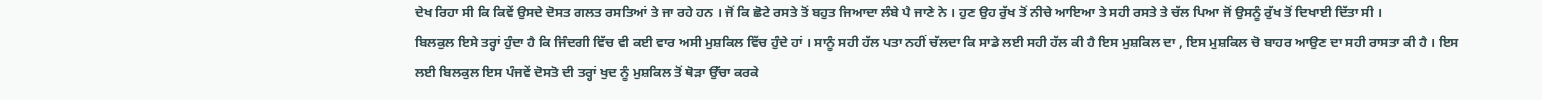ਦੇਖ ਰਿਹਾ ਸੀ ਕਿ ਕਿਵੇਂ ਉਸਦੇ ਦੋਸਤ ਗਲਤ ਰਸਤਿਆਂ ਤੇ ਜਾ ਰਹੇ ਹਨ । ਜੋਂ ਕਿ ਛੋਟੇ ਰਸਤੇ ਤੋਂ ਬਹੁਤ ਜਿਆਦਾ ਲੰਬੇ ਪੈ ਜਾਣੇ ਨੇ । ਹੁਣ ਉਹ ਰੁੱਖ ਤੋਂ ਨੀਚੇ ਆਇਆ ਤੇ ਸਹੀ ਰਸਤੇ ਤੇ ਚੱਲ ਪਿਆ ਜੋਂ ਉਸਨੂੰ ਰੁੱਖ ਤੋਂ ਦਿਖਾਈ ਦਿੱਤਾ ਸੀ ।
ਬਿਲਕੁਲ ਇਸੇ ਤਰ੍ਹਾਂ ਹੁੰਦਾ ਹੈ ਕਿ ਜਿੰਦਗੀ ਵਿੱਚ ਵੀ ਕਈ ਵਾਰ ਅਸੀ ਮੁਸ਼ਕਿਲ ਵਿੱਚ ਹੁੰਦੇ ਹਾਂ । ਸਾਨੂੰ ਸਹੀ ਹੱਲ ਪਤਾ ਨਹੀਂ ਚੱਲਦਾ ਕਿ ਸਾਡੇ ਲਈ ਸਹੀ ਹੱਲ ਕੀ ਹੈ ਇਸ ਮੁਸ਼ਕਿਲ ਦਾ , ਇਸ ਮੁਸ਼ਕਿਲ ਚੋ ਬਾਹਰ ਆਉਣ ਦਾ ਸਹੀ ਰਾਸਤਾ ਕੀ ਹੈ । ਇਸ ਲਈ ਬਿਲਕੁਲ ਇਸ ਪੰਜਵੇਂ ਦੋਸਤੋ ਦੀ ਤਰ੍ਹਾਂ ਖੁਦ ਨੂੰ ਮੁਸ਼ਕਿਲ ਤੋਂ ਥੋੜਾ ਉੱਚਾ ਕਰਕੇ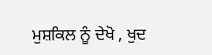ਮੁਸ਼ਕਿਲ ਨੂੰ ਦੇਖੋ , ਖੁਦ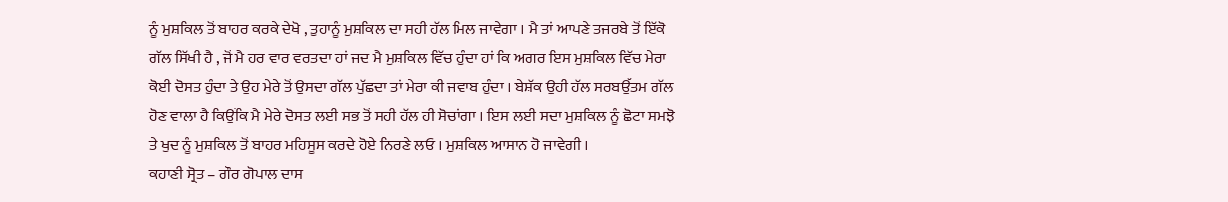ਨੂੰ ਮੁਸ਼ਕਿਲ ਤੋਂ ਬਾਹਰ ਕਰਕੇ ਦੇਖੋ , ਤੁਹਾਨੂੰ ਮੁਸ਼ਕਿਲ ਦਾ ਸਹੀ ਹੱਲ ਮਿਲ ਜਾਵੇਗਾ । ਮੈ ਤਾਂ ਆਪਣੇ ਤਜਰਬੇ ਤੋਂ ਇੱਕੋ ਗੱਲ ਸਿੱਖੀ ਹੈ , ਜੋਂ ਮੈ ਹਰ ਵਾਰ ਵਰਤਦਾ ਹਾਂ ਜਦ ਮੈ ਮੁਸ਼ਕਿਲ ਵਿੱਚ ਹੁੰਦਾ ਹਾਂ ਕਿ ਅਗਰ ਇਸ ਮੁਸ਼ਕਿਲ ਵਿੱਚ ਮੇਰਾ ਕੋਈ ਦੋਸਤ ਹੁੰਦਾ ਤੇ ਉਹ ਮੇਰੇ ਤੋਂ ਉਸਦਾ ਗੱਲ ਪੁੱਛਦਾ ਤਾਂ ਮੇਰਾ ਕੀ ਜਵਾਬ ਹੁੰਦਾ । ਬੇਸ਼ੱਕ ਉਹੀ ਹੱਲ ਸਰਬਉੱਤਮ ਗੱਲ ਹੋਣ ਵਾਲਾ ਹੈ ਕਿਉਂਕਿ ਮੈ ਮੇਰੇ ਦੋਸਤ ਲਈ ਸਭ ਤੋਂ ਸਹੀ ਹੱਲ ਹੀ ਸੋਚਾਂਗਾ । ਇਸ ਲਈ ਸਦਾ ਮੁਸ਼ਕਿਲ ਨੂੰ ਛੋਟਾ ਸਮਝੋ ਤੇ ਖੁਦ ਨੂੰ ਮੁਸ਼ਕਿਲ ਤੋਂ ਬਾਹਰ ਮਹਿਸੂਸ ਕਰਦੇ ਹੋਏ ਨਿਰਣੇ ਲਓ । ਮੁਸ਼ਕਿਲ ਆਸਾਨ ਹੋ ਜਾਵੇਗੀ ।
ਕਹਾਣੀ ਸ੍ਰੋਤ – ਗੌਰ ਗੋਪਾਲ ਦਾਸ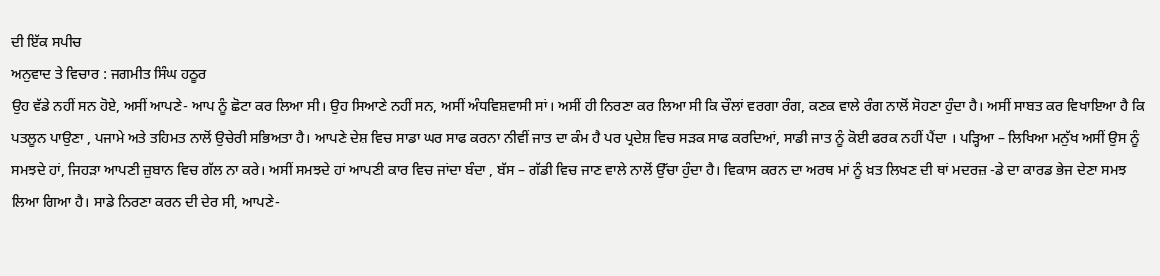ਦੀ ਇੱਕ ਸਪੀਚ
ਅਨੁਵਾਦ ਤੇ ਵਿਚਾਰ : ਜਗਮੀਤ ਸਿੰਘ ਹਠੂਰ
ਉਹ ਵੱਡੇ ਨਹੀਂ ਸਨ ਹੋਏ, ਅਸੀਂ ਆਪਣੇ- ਆਪ ਨੂੰ ਛੋਟਾ ਕਰ ਲਿਆ ਸੀ। ਉਹ ਸਿਆਣੇ ਨਹੀਂ ਸਨ, ਅਸੀਂ ਅੰਧਵਿਸ਼ਵਾਸੀ ਸਾਂ। ਅਸੀਂ ਹੀ ਨਿਰਣਾ ਕਰ ਲਿਆ ਸੀ ਕਿ ਚੌਲਾਂ ਵਰਗਾ ਰੰਗ, ਕਣਕ ਵਾਲੇ ਰੰਗ ਨਾਲੋਂ ਸੋਹਣਾ ਹੁੰਦਾ ਹੈ। ਅਸੀਂ ਸਾਬਤ ਕਰ ਵਿਖਾਇਆ ਹੈ ਕਿ ਪਤਲੂਨ ਪਾਉਣਾ , ਪਜਾਮੇ ਅਤੇ ਤਹਿਮਤ ਨਾਲੋਂ ਉਚੇਰੀ ਸਭਿਅਤਾ ਹੈ। ਆਪਣੇ ਦੇਸ਼ ਵਿਚ ਸਾਡਾ ਘਰ ਸਾਫ ਕਰਨਾ ਨੀਵੀਂ ਜਾਤ ਦਾ ਕੰਮ ਹੈ ਪਰ ਪ੍ਰਦੇਸ਼ ਵਿਚ ਸੜਕ ਸਾਫ ਕਰਦਿਆਂ, ਸਾਡੀ ਜਾਤ ਨੂੰ ਕੋਈ ਫਰਕ ਨਹੀਂ ਪੈਂਦਾ । ਪੜ੍ਹਿਆ – ਲਿਖਿਆ ਮਨੁੱਖ ਅਸੀਂ ਉਸ ਨੂੰ ਸਮਝਦੇ ਹਾਂ, ਜਿਹੜਾ ਆਪਣੀ ਜ਼ੁਬਾਨ ਵਿਚ ਗੱਲ ਨਾ ਕਰੇ। ਅਸੀਂ ਸਮਝਦੇ ਹਾਂ ਆਪਣੀ ਕਾਰ ਵਿਚ ਜਾਂਦਾ ਬੰਦਾ , ਬੱਸ – ਗੱਡੀ ਵਿਚ ਜਾਣ ਵਾਲੇ ਨਾਲੋਂ ਉੱਚਾ ਹੁੰਦਾ ਹੈ। ਵਿਕਾਸ ਕਰਨ ਦਾ ਅਰਥ ਮਾਂ ਨੂੰ ਖ਼ਤ ਲਿਖਣ ਦੀ ਥਾਂ ਮਦਰਜ਼ -ਡੇ ਦਾ ਕਾਰਡ ਭੇਜ ਦੇਣਾ ਸਮਝ ਲਿਆ ਗਿਆ ਹੈ। ਸਾਡੇ ਨਿਰਣਾ ਕਰਨ ਦੀ ਦੇਰ ਸੀ, ਆਪਣੇ-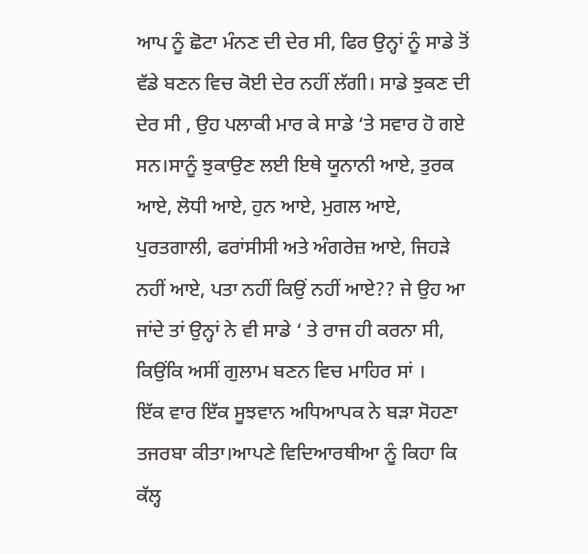ਆਪ ਨੂੰ ਛੋਟਾ ਮੰਨਣ ਦੀ ਦੇਰ ਸੀ, ਫਿਰ ਉਨ੍ਹਾਂ ਨੂੰ ਸਾਡੇ ਤੋਂ ਵੱਡੇ ਬਣਨ ਵਿਚ ਕੋਈ ਦੇਰ ਨਹੀਂ ਲੱਗੀ। ਸਾਡੇ ਝੁਕਣ ਦੀ ਦੇਰ ਸੀ , ਉਹ ਪਲਾਕੀ ਮਾਰ ਕੇ ਸਾਡੇ ‘ਤੇ ਸਵਾਰ ਹੋ ਗਏ ਸਨ।ਸਾਨੂੰ ਝੁਕਾਉਣ ਲਈ ਇਥੇ ਯੂਨਾਨੀ ਆਏ, ਤੁਰਕ ਆਏ, ਲੋਧੀ ਆਏ, ਹੁਨ ਆਏ, ਮੁਗਲ ਆਏ, ਪੁਰਤਗਾਲੀ, ਫਰਾਂਸੀਸੀ ਅਤੇ ਅੰਗਰੇਜ਼ ਆਏ, ਜਿਹੜੇ ਨਹੀਂ ਆਏ, ਪਤਾ ਨਹੀਂ ਕਿਉਂ ਨਹੀਂ ਆਏ?? ਜੇ ਉਹ ਆ ਜਾਂਦੇ ਤਾਂ ਉਨ੍ਹਾਂ ਨੇ ਵੀ ਸਾਡੇ ‘ ਤੇ ਰਾਜ ਹੀ ਕਰਨਾ ਸੀ, ਕਿਉਂਕਿ ਅਸੀਂ ਗੁਲਾਮ ਬਣਨ ਵਿਚ ਮਾਹਿਰ ਸਾਂ ।
ਇੱਕ ਵਾਰ ਇੱਕ ਸੂਝਵਾਨ ਅਧਿਆਪਕ ਨੇ ਬੜਾ ਸੋਹਣਾ ਤਜਰਬਾ ਕੀਤਾ।ਆਪਣੇ ਵਿਦਿਆਰਥੀਆ ਨੂੰ ਕਿਹਾ ਕਿ ਕੱਲ੍ਹ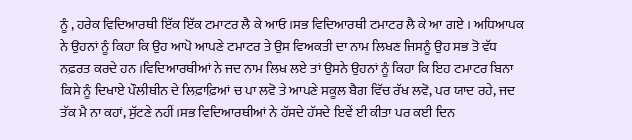ਨੂੰ , ਹਰੇਕ ਵਿਦਿਆਰਥੀ ਇੱਕ ਇੱਕ ਟਮਾਟਰ ਲੈ ਕੇ ਆਓ ।ਸਭ ਵਿਦਿਆਰਥੀ ਟਮਾਟਰ ਲੈ ਕੇ ਆ ਗਏ । ਅਧਿਆਪਕ ਨੇ ਉਹਨਾਂ ਨੂੰ ਕਿਹਾ ਕਿ ਉਹ ਆਪੋ ਆਪਣੇ ਟਮਾਟਰ ਤੇ ਉਸ ਵਿਅਕਤੀ ਦਾ ਨਾਮ ਲਿਖਣ ਜਿਸਨੂੰ ਉਹ ਸਭ ਤੋ ਵੱਧ ਨਫ਼ਰਤ ਕਰਦੇ ਹਨ ।ਵਿਦਿਆਰਥੀਆਂ ਨੇ ਜਦ ਨਾਮ ਲਿਖ ਲਏ ਤਾਂ ਉਸਨੇ ਉਹਨਾਂ ਨੂੰ ਕਿਹਾ ਕਿ ਇਹ ਟਮਾਟਰ ਬਿਨਾ ਕਿਸੇ ਨੂੰ ਦਿਖਾਏ ਪੌਲੀਥੀਨ ਦੇ ਲਿਫ਼ਾਫ਼ਿਆਂ ਚ ਪਾ ਲਵੋ ਤੇ ਆਪਣੇ ਸਕੂਲ ਬੈਗ ਵਿੱਚ ਰੱਖ ਲਵੋ, ਪਰ ਯਾਦ ਰਹੇ, ਜਦ ਤੱਕ ਮੈ ਨਾ ਕਹਾਂ, ਸੁੱਟਣੇ ਨਹੀਂ।ਸਭ ਵਿਦਿਆਰਥੀਆਂ ਨੇ ਹੱਸਦੇ ਹੱਸਦੇ ਇਵੇਂ ਈ ਕੀਤਾ ਪਰ ਕਈ ਦਿਨ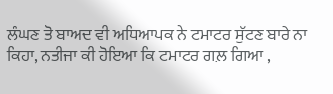ਲੰਘਣ ਤੋ ਬਾਅਦ ਵੀ ਅਧਿਆਪਕ ਨੇ ਟਮਾਟਰ ਸੁੱਟਣ ਬਾਰੇ ਨਾ ਕਿਹਾ, ਨਤੀਜਾ ਕੀ ਹੋਇਆ ਕਿ ਟਮਾਟਰ ਗਲ਼ ਗਿਆ ,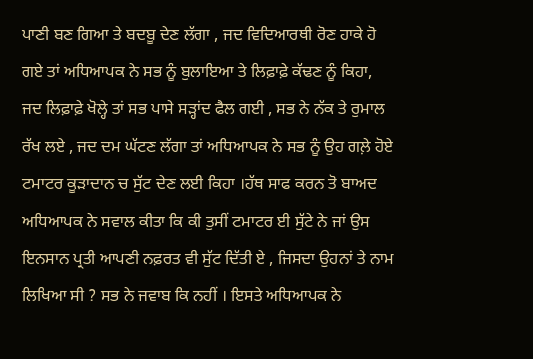ਪਾਣੀ ਬਣ ਗਿਆ ਤੇ ਬਦਬੂ ਦੇਣ ਲੱਗਾ , ਜਦ ਵਿਦਿਆਰਥੀ ਰੋਣ ਹਾਕੇ ਹੋ ਗਏ ਤਾਂ ਅਧਿਆਪਕ ਨੇ ਸਭ ਨੂੰ ਬੁਲਾਇਆ ਤੇ ਲਿਫ਼ਾਫ਼ੇ ਕੱਢਣ ਨੂੰ ਕਿਹਾ, ਜਦ ਲਿਫ਼ਾਫ਼ੇ ਖੋਲ੍ਹੇ ਤਾਂ ਸਭ ਪਾਸੇ ਸੜ੍ਹਾਂਦ ਫੈਲ ਗਈ , ਸਭ ਨੇ ਨੱਕ ਤੇ ਰੁਮਾਲ ਰੱਖ ਲਏ , ਜਦ ਦਮ ਘੱਟਣ ਲੱਗਾ ਤਾਂ ਅਧਿਆਪਕ ਨੇ ਸਭ ਨੂੰ ਉਹ ਗਲ਼ੇ ਹੋਏ ਟਮਾਟਰ ਕੂੜਾਦਾਨ ਚ ਸੁੱਟ ਦੇਣ ਲਈ ਕਿਹਾ ।ਹੱਥ ਸਾਫ ਕਰਨ ਤੋ ਬਾਅਦ ਅਧਿਆਪਕ ਨੇ ਸਵਾਲ ਕੀਤਾ ਕਿ ਕੀ ਤੁਸੀਂ ਟਮਾਟਰ ਈ ਸੁੱਟੇ ਨੇ ਜਾਂ ਉਸ ਇਨਸਾਨ ਪ੍ਰਤੀ ਆਪਣੀ ਨਫ਼ਰਤ ਵੀ ਸੁੱਟ ਦਿੱਤੀ ਏ , ਜਿਸਦਾ ਉਹਨਾਂ ਤੇ ਨਾਮ ਲਿਖਿਆ ਸੀ ? ਸਭ ਨੇ ਜਵਾਬ ਕਿ ਨਹੀਂ । ਇਸਤੇ ਅਧਿਆਪਕ ਨੇ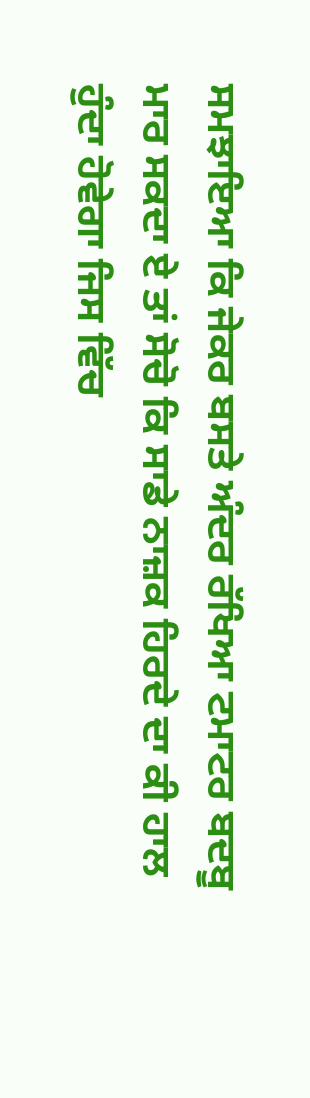ਸਮਝਾਇਆ ਕਿ ਜੇਕਰ ਬਸਤੇ ਅੰਦਰ ਰੱਖਿਆ ਟਮਾਟਰ ਬਦਬੂ ਮਾਰ ਸਕਦਾ ਏ ਤਾਂ ਸੋਚੋ ਕਿ ਸਾਡੇ ਨਾਜ਼ਕ ਹਿਰਦੇ ਦਾ ਕੀ ਹਾਲ ਹੁੰਦਾ ਹੋਵੇਗਾ ਜਿਸ ਵਿੱਚ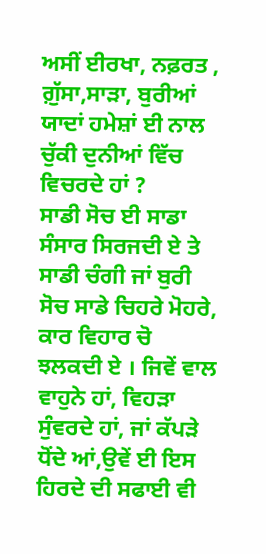ਅਸੀਂ ਈਰਖਾ, ਨਫ਼ਰਤ , ਗ਼ੁੱਸਾ,ਸਾੜਾ, ਬੁਰੀਆਂ ਯਾਦਾਂ ਹਮੇਸ਼ਾਂ ਈ ਨਾਲ ਚੁੱਕੀ ਦੁਨੀਆਂ ਵਿੱਚ ਵਿਚਰਦੇ ਹਾਂ ?
ਸਾਡੀ ਸੋਚ ਈ ਸਾਡਾ ਸੰਸਾਰ ਸਿਰਜਦੀ ਏ ਤੇ ਸਾਡੀ ਚੰਗੀ ਜਾਂ ਬੁਰੀ ਸੋਚ ਸਾਡੇ ਚਿਹਰੇ ਮੋਹਰੇ, ਕਾਰ ਵਿਹਾਰ ਚੋ ਝਲਕਦੀ ਏ । ਜਿਵੇਂ ਵਾਲ ਵਾਹੁਨੇ ਹਾਂ, ਵਿਹੜਾ ਸੁੰਵਰਦੇ ਹਾਂ, ਜਾਂ ਕੱਪੜੇ ਧੋਂਦੇ ਆਂ,ਉਵੇਂ ਈ ਇਸ ਹਿਰਦੇ ਦੀ ਸਫਾਈ ਵੀ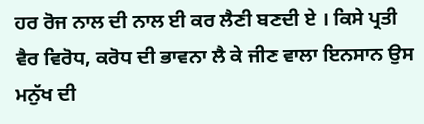ਹਰ ਰੋਜ ਨਾਲ ਦੀ ਨਾਲ ਈ ਕਰ ਲੈਣੀ ਬਣਦੀ ਏ । ਕਿਸੇ ਪ੍ਰਤੀ ਵੈਰ ਵਿਰੋਧ, ਕਰੋਧ ਦੀ ਭਾਵਨਾ ਲੈ ਕੇ ਜੀਣ ਵਾਲਾ ਇਨਸਾਨ ਉਸ ਮਨੁੱਖ ਦੀ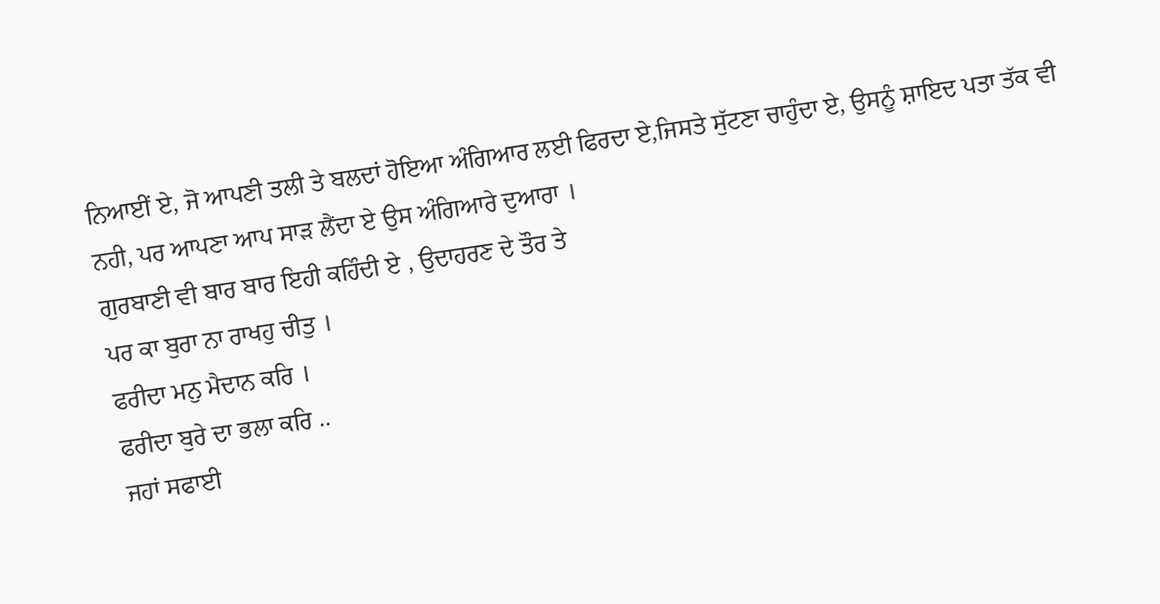ਨਿਆਈਂ ਏ, ਜੋ ਆਪਣੀ ਤਲੀ ਤੇ ਬਲਦਾਂ ਹੋਇਆ ਅੰਗਿਆਰ ਲਈ ਫਿਰਦਾ ਏ,ਜਿਸਤੇ ਸੁੱਟਣਾ ਚਾਹੁੰਦਾ ਏ, ਉਸਨੂੰ ਸ਼ਾਇਦ ਪਤਾ ਤੱਕ ਵੀ ਨਹੀ, ਪਰ ਆਪਣਾ ਆਪ ਸਾੜ ਲੈਂਦਾ ਏ ਉਸ ਅੰਗਿਆਰੇ ਦੁਆਰਾ ।
ਗੁਰਬਾਣੀ ਵੀ ਬਾਰ ਬਾਰ ਇਹੀ ਕਹਿੰਦੀ ਏ , ਉਦਾਹਰਣ ਦੇ ਤੌਰ ਤੇ
ਪਰ ਕਾ ਬੁਰਾ ਨਾ ਰਾਖਹੁ ਚੀਤੁ ।
ਫਰੀਦਾ ਮਨੁ ਮੈਦਾਨ ਕਰਿ ।
ਫਰੀਦਾ ਬੁਰੇ ਦਾ ਭਲਾ ਕਰਿ ..
ਜਹਾਂ ਸਫਾਈ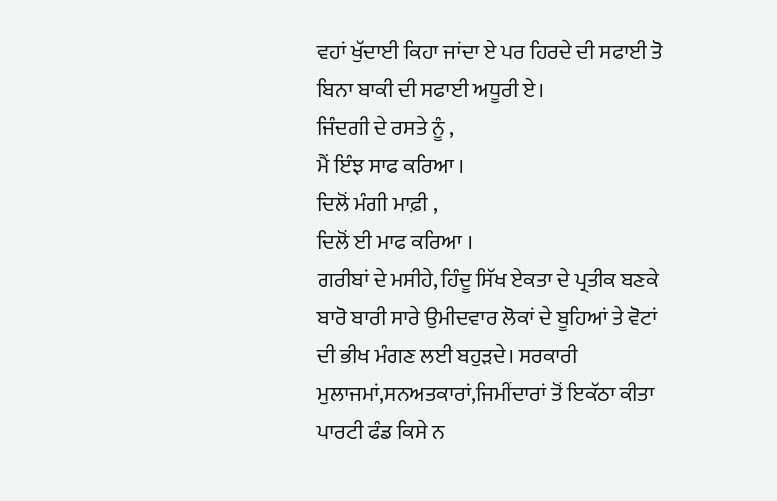ਵਹਾਂ ਖੁੱਦਾਈ ਕਿਹਾ ਜਾਂਦਾ ਏ ਪਰ ਹਿਰਦੇ ਦੀ ਸਫਾਈ ਤੋ ਬਿਨਾ ਬਾਕੀ ਦੀ ਸਫਾਈ ਅਧੂਰੀ ਏ।
ਜਿੰਦਗੀ ਦੇ ਰਸਤੇ ਨੂੰ ,
ਮੈਂ ਇੰਝ ਸਾਫ ਕਰਿਆ ।
ਦਿਲੋਂ ਮੰਗੀ ਮਾਫ਼ੀ ,
ਦਿਲੋਂ ਈ ਮਾਫ ਕਰਿਆ ।
ਗਰੀਬਾਂ ਦੇ ਮਸੀਹੇ, ਹਿੰਦੂ ਸਿੱਖ ਏਕਤਾ ਦੇ ਪ੍ਰਤੀਕ ਬਣਕੇ ਬਾਰੋ ਬਾਰੀ ਸਾਰੇ ਉਮੀਦਵਾਰ ਲੋਕਾਂ ਦੇ ਬੂਹਿਆਂ ਤੇ ਵੋਟਾਂ ਦੀ ਭੀਖ ਮੰਗਣ ਲਈ ਬਹੁੜਦੇ। ਸਰਕਾਰੀ ਮੁਲਾਜਮਾਂ,ਸਨਅਤਕਾਰਾਂ,ਜਿਮੀਂਦਾਰਾਂ ਤੋਂ ਇਕੱਠਾ ਕੀਤਾ ਪਾਰਟੀ ਫੰਡ ਕਿਸੇ ਨ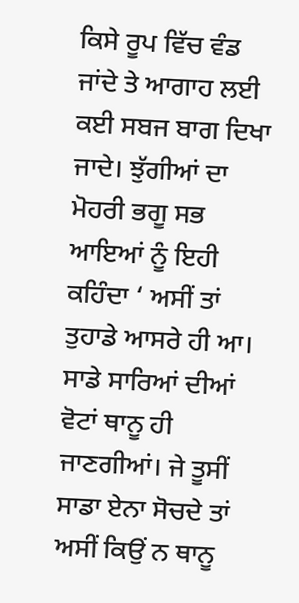ਕਿਸੇ ਰੂਪ ਵਿੱਚ ਵੰਡ ਜਾਂਦੇ ਤੇ ਆਗਾਹ ਲਈ ਕਈ ਸਬਜ ਬਾਗ ਦਿਖਾ ਜਾਦੇ। ਝੁੱਗੀਆਂ ਦਾ ਮੋਹਰੀ ਭਗੂ ਸਭ ਆਇਆਂ ਨੂੰ ਇਹੀ ਕਹਿੰਦਾ ‘ ਅਸੀਂ ਤਾਂ ਤੁਹਾਡੇ ਆਸਰੇ ਹੀ ਆ। ਸਾਡੇ ਸਾਰਿਆਂ ਦੀਆਂ ਵੋਟਾਂ ਥਾਨੂ ਹੀ ਜਾਣਗੀਆਂ। ਜੇ ਤੂਸੀਂ ਸਾਡਾ ਏਨਾ ਸੋਚਦੇ ਤਾਂ ਅਸੀਂ ਕਿਉਂ ਨ ਥਾਨੂ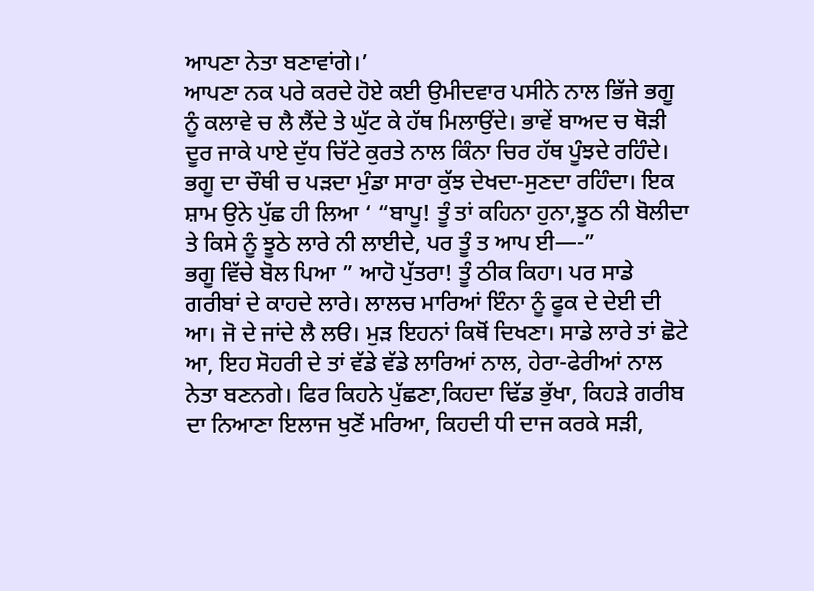ਆਪਣਾ ਨੇਤਾ ਬਣਾਵਾਂਗੇ।’
ਆਪਣਾ ਨਕ ਪਰੇ ਕਰਦੇ ਹੋਏ ਕਈ ਉਮੀਦਵਾਰ ਪਸੀਨੇ ਨਾਲ ਭਿੱਜੇ ਭਗੂ ਨੂੰ ਕਲਾਵੇ ਚ ਲੈ ਲੈਂਦੇ ਤੇ ਘੁੱਟ ਕੇ ਹੱਥ ਮਿਲਾਉਂਦੇ। ਭਾਵੇਂ ਬਾਅਦ ਚ ਥੋੜੀ ਦੂਰ ਜਾਕੇ ਪਾਏ ਦੁੱਧ ਚਿੱਟੇ ਕੁਰਤੇ ਨਾਲ ਕਿੰਨਾ ਚਿਰ ਹੱਥ ਪੂੰਝਦੇ ਰਹਿੰਦੇ।
ਭਗੂ ਦਾ ਚੌਥੀ ਚ ਪੜਦਾ ਮੁੰਡਾ ਸਾਰਾ ਕੁੱਝ ਦੇਖਦਾ-ਸੁਣਦਾ ਰਹਿੰਦਾ। ਇਕ ਸ਼ਾਮ ਉਨੇ ਪੁੱਛ ਹੀ ਲਿਆ ‘ “ਬਾਪੂ! ਤੂੰ ਤਾਂ ਕਹਿਨਾ ਹੁਨਾ,ਝੂਠ ਨੀ ਬੋਲੀਦਾ ਤੇ ਕਿਸੇ ਨੂੰ ਝੂਠੇ ਲਾਰੇ ਨੀ ਲਾਈਦੇ, ਪਰ ਤੂੰ ਤ ਆਪ ਈ—-”
ਭਗੂ ਵਿੱਚੇ ਬੋਲ ਪਿਆ ” ਆਹੋ ਪੁੱਤਰਾ! ਤੂੰ ਠੀਕ ਕਿਹਾ। ਪਰ ਸਾਡੇ ਗਰੀਬਾਂ ਦੇ ਕਾਹਦੇ ਲਾਰੇ। ਲਾਲਚ ਮਾਰਿਆਂ ਇੰਨਾ ਨੂੰ ਫੂਕ ਦੇ ਦੇਈ ਦੀ ਆ। ਜੋ ਦੇ ਜਾਂਦੇ ਲੈ ਲੳ। ਮੁੜ ਇਹਨਾਂ ਕਿਥੋਂ ਦਿਖਣਾ। ਸਾਡੇ ਲਾਰੇ ਤਾਂ ਛੋਟੇ ਆ, ਇਹ ਸੋਹਰੀ ਦੇ ਤਾਂ ਵੱਡੇ ਵੱਡੇ ਲਾਰਿਆਂ ਨਾਲ, ਹੇਰਾ-ਫੇਰੀਆਂ ਨਾਲ ਨੇਤਾ ਬਣਨਗੇ। ਫਿਰ ਕਿਹਨੇ ਪੁੱਛਣਾ,ਕਿਹਦਾ ਢਿੱਡ ਭੁੱਖਾ, ਕਿਹੜੇ ਗਰੀਬ ਦਾ ਨਿਆਣਾ ਇਲਾਜ ਖੁਣੋਂ ਮਰਿਆ, ਕਿਹਦੀ ਧੀ ਦਾਜ ਕਰਕੇ ਸੜੀ,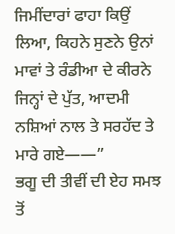ਜਿਮੀਂਦਾਰਾਂ ਫਾਹਾ ਕਿਉਂ ਲਿਆ, ਕਿਹਨੇ ਸੁਣਨੇ ਉਨਾਂ ਮਾਵਾਂ ਤੇ ਰੰਡੀਆ ਦੇ ਕੀਰਨੇ ਜਿਨ੍ਹਾਂ ਦੇ ਪੁੱਤ, ਆਦਮੀ ਨਸ਼ਿਆਂ ਨਾਲ ਤੇ ਸਰਹੱਦ ਤੇ ਮਾਰੇ ਗਏ——”
ਭਗੂ ਦੀ ਤੀਵੀਂ ਦੀ ਏਹ ਸਮਝ ਤੋਂ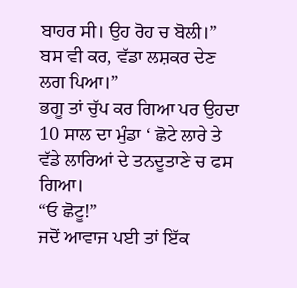ਬਾਹਰ ਸੀ। ਉਹ ਰੋਹ ਚ ਬੋਲੀ।” ਬਸ ਵੀ ਕਰ, ਵੱਡਾ ਲਸ਼ਕਰ ਦੇਣ ਲਗ ਪਿਆ।”
ਭਗੂ ਤਾਂ ਚੁੱਪ ਕਰ ਗਿਆ ਪਰ ਉਹਦਾ 10 ਸਾਲ ਦਾ ਮੁੰਡਾ ‘ ਛੋਟੇ ਲਾਰੇ ਤੇ ਵੱਡੇ ਲਾਰਿਆਂ ਦੇ ਤਨਦੂਤਾਣੇ ਚ ਫਸ ਗਿਆ।
“ਓ ਛੋਟੂ!”
ਜਦੋਂ ਆਵਾਜ ਪਈ ਤਾਂ ਇੱਕ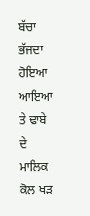ਬੱਚਾ ਭੱਜਦਾ ਹੋਇਆ ਆਇਆ ਤੇ ਢਾਬੇ ਦੇ ਮਾਲਿਕ ਕੋਲ ਖੜ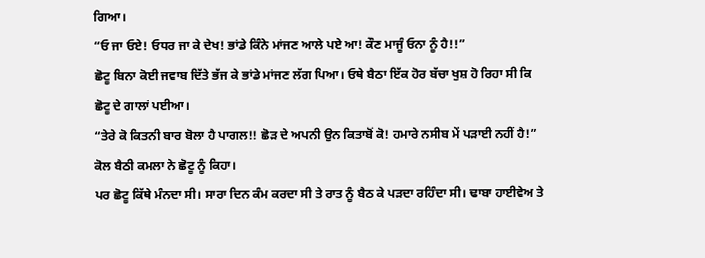ਗਿਆ।
“ਓ ਜਾ ਓਏ! ਓਧਰ ਜਾ ਕੇ ਦੇਖ! ਭਾਂਡੇ ਕਿੰਨੇ ਮਾਂਜਣ ਆਲੇ ਪਏ ਆ! ਕੌਣ ਮਾਜੂੰ ਓਨਾ ਨੂੰ ਹੈ!!”
ਛੋਟੂ ਬਿਨਾ ਕੋਈ ਜਵਾਬ ਦਿੱਤੇ ਭੱਜ ਕੇ ਭਾਂਡੇ ਮਾਂਜਣ ਲੱਗ ਪਿਆ। ਓਥੇ ਬੈਠਾ ਇੱਕ ਹੋਰ ਬੱਚਾ ਖੁਸ਼ ਹੋ ਰਿਹਾ ਸੀ ਕਿ ਛੋਟੂ ਦੇ ਗਾਲਾਂ ਪਈਆ।
“ਤੇਰੇ ਕੋ ਕਿਤਨੀ ਬਾਰ ਬੋਲਾ ਹੈ ਪਾਗਲ!! ਛੋੜ ਦੇ ਅਪਨੀ ਉਨ ਕਿਤਾਬੋਂ ਕੋ! ਹਮਾਰੇ ਨਸੀਬ ਮੇਂ ਪੜਾਈ ਨਹੀਂ ਹੈ!” ਕੋਲ ਬੈਠੀ ਕਮਲਾ ਨੇ ਛੋਟੂ ਨੂੰ ਕਿਹਾ।
ਪਰ ਛੋਟੂ ਕਿੱਥੇ ਮੰਨਦਾ ਸੀ। ਸਾਰਾ ਦਿਨ ਕੰਮ ਕਰਦਾ ਸੀ ਤੇ ਰਾਤ ਨੂੰ ਬੈਠ ਕੇ ਪੜਦਾ ਰਹਿੰਦਾ ਸੀ। ਢਾਬਾ ਹਾਈਵੇਅ ਤੇ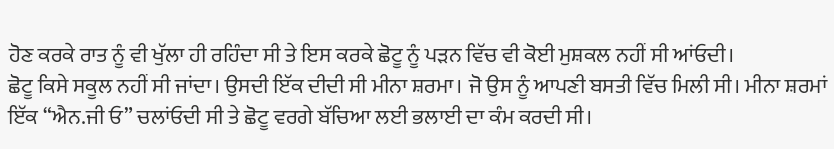ਹੋਣ ਕਰਕੇ ਰਾਤ ਨੂੰ ਵੀ ਖੁੱਲਾ ਹੀ ਰਹਿੰਦਾ ਸੀ ਤੇ ਇਸ ਕਰਕੇ ਛੋਟੂ ਨੂੰ ਪੜਨ ਵਿੱਚ ਵੀ ਕੋਈ ਮੁਸ਼ਕਲ ਨਹੀਂ ਸੀ ਆਂਓਦੀ।
ਛੋਟੂ ਕਿਸੇ ਸਕੂਲ ਨਹੀਂ ਸੀ ਜਾਂਦਾ। ਉਸਦੀ ਇੱਕ ਦੀਦੀ ਸੀ ਮੀਨਾ ਸ਼ਰਮਾ। ਜੋ ਉਸ ਨੂੰ ਆਪਣੀ ਬਸਤੀ ਵਿੱਚ ਮਿਲੀ ਸੀ। ਮੀਨਾ ਸ਼ਰਮਾਂ ਇੱਕ “ਐਨ.ਜੀ ਓ” ਚਲਾਂਓਦੀ ਸੀ ਤੇ ਛੋਟੂ ਵਰਗੇ ਬੱਚਿਆ ਲਈ ਭਲਾਈ ਦਾ ਕੰਮ ਕਰਦੀ ਸੀ।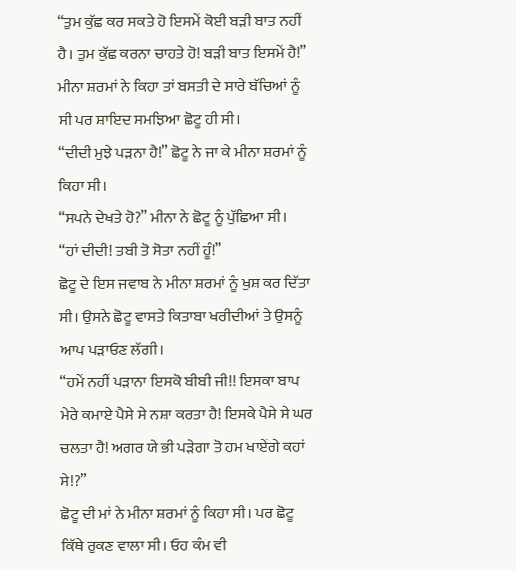“ਤੁਮ ਕੁੱਛ ਕਰ ਸਕਤੇ ਹੋ ਇਸਮੇਂ ਕੋਈ ਬੜੀ ਬਾਤ ਨਹੀਂ ਹੈ। ਤੁਮ ਕੁੱਛ ਕਰਨਾ ਚਾਹਤੇ ਹੋ! ਬੜੀ ਬਾਤ ਇਸਮੇਂ ਹੈ!” ਮੀਨਾ ਸ਼ਰਮਾਂ ਨੇ ਕਿਹਾ ਤਾਂ ਬਸਤੀ ਦੇ ਸਾਰੇ ਬੱਚਿਆਂ ਨੂੰ ਸੀ ਪਰ ਸ਼ਾਇਦ ਸਮਝਿਆ ਛੋਟੂ ਹੀ ਸੀ।
“ਦੀਦੀ ਮੁਝੇ ਪੜਨਾ ਹੈ!” ਛੋਟੂ ਨੇ ਜਾ ਕੇ ਮੀਨਾ ਸ਼ਰਮਾਂ ਨੂੰ ਕਿਹਾ ਸੀ।
“ਸਪਨੇ ਦੇਖਤੇ ਹੋ?” ਮੀਨਾ ਨੇ ਛੋਟੂ ਨੂੰ ਪੁੱਛਿਆ ਸੀ।
“ਹਾਂ ਦੀਦੀ! ਤਬੀ ਤੋ ਸੋਤਾ ਨਹੀਂ ਹੂੰ!”
ਛੋਟੂ ਦੇ ਇਸ ਜਵਾਬ ਨੇ ਮੀਨਾ ਸ਼ਰਮਾਂ ਨੂੰ ਖੁਸ਼ ਕਰ ਦਿੱਤਾ ਸੀ। ਉਸਨੇ ਛੋਟੂ ਵਾਸਤੇ ਕਿਤਾਬਾ ਖਰੀਦੀਆਂ ਤੇ ਉਸਨੂੰ ਆਪ ਪੜਾਓਣ ਲੱਗੀ।
“ਹਮੇਂ ਨਹੀਂ ਪੜਾਨਾ ਇਸਕੋ ਬੀਬੀ ਜੀ!! ਇਸਕਾ ਬਾਪ ਮੇਰੇ ਕਮਾਏ ਪੈਸੇ ਸੇ ਨਸ਼ਾ ਕਰਤਾ ਹੈ! ਇਸਕੇ ਪੈਸੇ ਸੇ ਘਰ ਚਲਤਾ ਹੈ! ਅਗਰ ਯੇ ਭੀ ਪੜੇਗਾ ਤੋ ਹਮ ਖਾਏਂਗੇ ਕਹਾਂ ਸੇ!?”
ਛੋਟੂ ਦੀ ਮਾਂ ਨੇ ਮੀਨਾ ਸ਼ਰਮਾਂ ਨੂੰ ਕਿਹਾ ਸੀ। ਪਰ ਛੋਟੂ ਕਿੱਥੇ ਰੁਕਣ ਵਾਲਾ ਸੀ। ਓਹ ਕੰਮ ਵੀ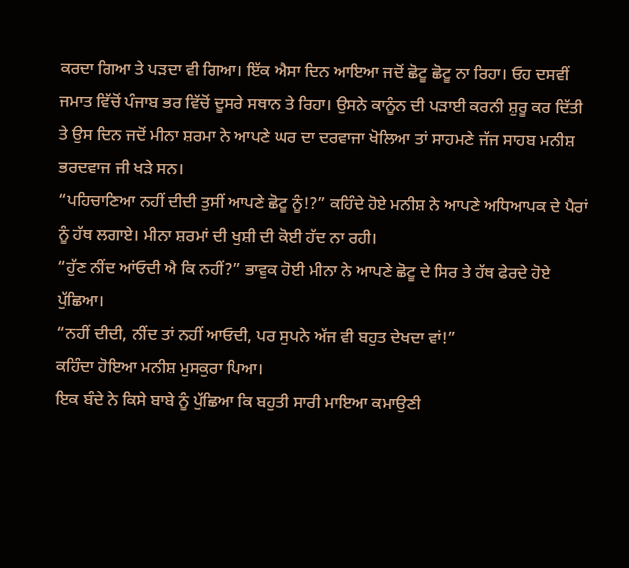ਕਰਦਾ ਗਿਆ ਤੇ ਪੜਦਾ ਵੀ ਗਿਆ। ਇੱਕ ਐਸਾ ਦਿਨ ਆਇਆ ਜਦੋਂ ਛੋਟੂ ਛੋਟੂ ਨਾ ਰਿਹਾ। ਓਹ ਦਸਵੀਂ ਜਮਾਤ ਵਿੱਚੋਂ ਪੰਜਾਬ ਭਰ ਵਿੱਚੋਂ ਦੂਸਰੇ ਸਥਾਨ ਤੇ ਰਿਹਾ। ਉਸਨੇ ਕਾਨੂੰਨ ਦੀ ਪੜਾਈ ਕਰਨੀ ਸ਼ੁਰੂ ਕਰ ਦਿੱਤੀ ਤੇ ਉਸ ਦਿਨ ਜਦੋਂ ਮੀਨਾ ਸ਼ਰਮਾ ਨੇ ਆਪਣੇ ਘਰ ਦਾ ਦਰਵਾਜਾ ਖੋਲਿਆ ਤਾਂ ਸਾਹਮਣੇ ਜੱਜ ਸਾਹਬ ਮਨੀਸ਼ ਭਰਦਵਾਜ ਜੀ ਖੜੇ ਸਨ।
“ਪਹਿਚਾਣਿਆ ਨਹੀਂ ਦੀਦੀ ਤੁਸੀਂ ਆਪਣੇ ਛੋਟੂ ਨੂੰ!?” ਕਹਿੰਦੇ ਹੋਏ ਮਨੀਸ਼ ਨੇ ਆਪਣੇ ਅਧਿਆਪਕ ਦੇ ਪੈਰਾਂ ਨੂੰ ਹੱਥ ਲਗਾਏ। ਮੀਨਾ ਸ਼ਰਮਾਂ ਦੀ ਖੁਸ਼ੀ ਦੀ ਕੋਈ ਹੱਦ ਨਾ ਰਹੀ।
“ਹੁੱਣ ਨੀਂਦ ਆਂਓਦੀ ਐ ਕਿ ਨਹੀਂ?” ਭਾਵੁਕ ਹੋਈ ਮੀਨਾ ਨੇ ਆਪਣੇ ਛੋਟੂ ਦੇ ਸਿਰ ਤੇ ਹੱਥ ਫੇਰਦੇ ਹੋਏ ਪੁੱਛਿਆ।
“ਨਹੀਂ ਦੀਦੀ, ਨੀਂਦ ਤਾਂ ਨਹੀਂ ਆਓਦੀ, ਪਰ ਸੁਪਨੇ ਅੱਜ ਵੀ ਬਹੁਤ ਦੇਖਦਾ ਵਾਂ!”
ਕਹਿੰਦਾ ਹੋਇਆ ਮਨੀਸ਼ ਮੁਸਕੁਰਾ ਪਿਆ।
ਇਕ ਬੰਦੇ ਨੇ ਕਿਸੇ ਬਾਬੇ ਨੂੰ ਪੁੱਛਿਆ ਕਿ ਬਹੁਤੀ ਸਾਰੀ ਮਾਇਆ ਕਮਾਉਣੀ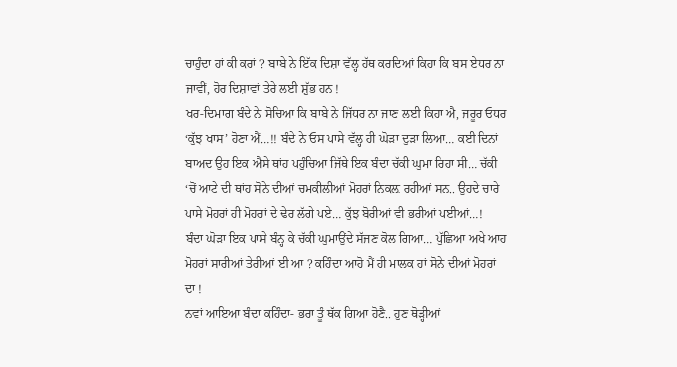ਚਾਹੁੰਦਾ ਹਾਂ ਕੀ ਕਰਾਂ ? ਬਾਬੇ ਨੇ ਇੱਕ ਦਿਸ਼ਾ ਵੱਲ੍ਹ ਹੱਥ ਕਰਦਿਆਂ ਕਿਹਾ ਕਿ ਬਸ ਏਧਰ ਨਾ ਜਾਵੀਂ, ਹੋਰ ਦਿਸ਼ਾਵਾਂ ਤੇਰੇ ਲਈ ਸ਼ੁੱਭ ਹਨ !
ਖਰ-ਦਿਮਾਗ ਬੰਦੇ ਨੇ ਸੋਚਿਆ ਕਿ ਬਾਬੇ ਨੇ ਜਿੱਧਰ ਨਾ ਜਾਣ ਲਈ ਕਿਹਾ ਐ, ਜਰੂਰ ਓਧਰ ‘ਕੁੱਝ ਖਾਸ’ ਹੋਣਾ ਐਂ…!! ਬੰਦੇ ਨੇ ਓਸ ਪਾਸੇ ਵੱਲ੍ਹ ਹੀ ਘੋੜਾ ਦੁੜਾ ਲਿਆ… ਕਈ ਦਿਨਾਂ ਬਾਅਦ ਉਹ ਇਕ ਐਸੇ ਥਾਂਹ ਪਹੁੰਚਿਆ ਜਿੱਥੇ ਇਕ ਬੰਦਾ ਚੱਕੀ ਘੁਮਾ ਰਿਹਾ ਸੀ… ਚੱਕੀ ‘ਚੋਂ ਆਟੇ ਦੀ ਥਾਂਹ ਸੋਨੇ ਦੀਆਂ ਚਮਕੀਲੀਆਂ ਮੋਹਰਾਂ ਨਿਕਲ਼ ਰਹੀਆਂ ਸਨ.. ਉਹਦੇ ਚਾਰੇ ਪਾਸੇ ਮੋਹਰਾਂ ਹੀ ਮੋਹਰਾਂ ਦੇ ਢੇਰ ਲੱਗੇ ਪਏ… ਕੁੱਝ ਬੋਰੀਆਂ ਵੀ ਭਰੀਆਂ ਪਈਆਂ…!
ਬੰਦਾ ਘੋੜਾ ਇਕ ਪਾਸੇ ਬੰਨ੍ਹ ਕੇ ਚੱਕੀ ਘੁਮਾਉਂਦੇ ਸੱਜਣ ਕੋਲ ਗਿਆ… ਪੁੱਛਿਆ ਅਖੇ ਆਹ ਮੋਹਰਾਂ ਸਾਰੀਆਂ ਤੇਰੀਆਂ ਈ ਆ ? ਕਹਿੰਦਾ ਆਹੋ ਮੈਂ ਹੀ ਮਾਲਕ ਹਾਂ ਸੋਨੇ ਦੀਆਂ ਮੋਹਰਾਂ ਦਾ !
ਨਵਾਂ ਆਇਆ ਬੰਦਾ ਕਹਿੰਦਾ- ਭਰਾ ਤੂੰ ਥੱਕ ਗਿਆ ਹੋਣੈ.. ਹੁਣ ਥੋੜ੍ਹੀਆਂ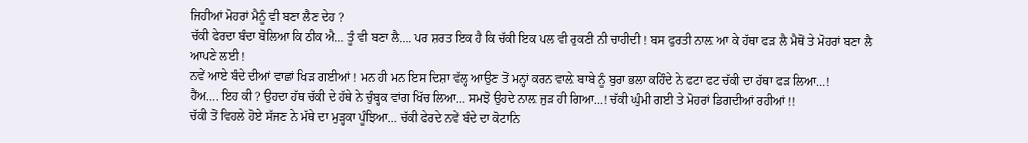ਜਿਹੀਆਂ ਮੋਹਰਾਂ ਮੈਨੂੰ ਵੀ ਬਣਾ ਲੈਣ ਦੇਹ ?
ਚੱਕੀ ਫੇਰਦਾ ਬੰਦਾ ਬੋਲਿਆ ਕਿ ਠੀਕ ਐ… ਤੂੰ ਵੀ ਬਣਾ ਲੈ…. ਪਰ ਸ਼ਰਤ ਇਕ ਹੈ ਕਿ ਚੱਕੀ ਇਕ ਪਲ ਵੀ ਰੁਕਣੀ ਨੀ ਚਾਹੀਦੀ ! ਬਸ ਫੁਰਤੀ ਨਾਲ਼ ਆ ਕੇ ਹੱਥਾ ਫੜ ਲੈ ਮੈਥੋਂ ਤੇ ਮੋਹਰਾਂ ਬਣਾ ਲੈ ਆਪਣੇ ਲਈ !
ਨਵੇਂ ਆਏ ਬੰਦੇ ਦੀਆਂ ਵਾਛਾਂ ਖਿੜ ਗਈਆਂ ! ਮਨ ਹੀ ਮਨ ਇਸ ਦਿਸ਼ਾ ਵੱਲ੍ਹ ਆਉਣ ਤੋਂ ਮਨ੍ਹਾਂ ਕਰਨ ਵਾਲ਼ੇ ਬਾਬੇ ਨੂੰ ਬੁਰਾ ਭਲਾ ਕਹਿੰਦੇ ਨੇ ਫਟਾ ਫਟ ਚੱਕੀ ਦਾ ਹੱਥਾ ਫੜ ਲਿਆ…!
ਹੈਂਅ…. ਇਹ ਕੀ ? ਉਹਦਾ ਹੱਥ ਚੱਕੀ ਦੇ ਹੱਥੇ ਨੇ ਚੁੰਬ੍ਹਕ ਵਾਂਗ ਖਿੱਚ ਲਿਆ… ਸਮਝੋ ਉਹਦੇ ਨਾਲ਼ ਜੁੜ ਹੀ ਗਿਆ…! ਚੱਕੀ ਘੁੰਮੀ ਗਈ ਤੇ ਮੋਹਰਾਂ ਡਿਗਦੀਆਂ ਰਹੀਆਂ !!
ਚੱਕੀ ਤੋਂ ਵਿਹਲੇ ਹੋਏ ਸੱਜਣ ਨੇ ਮੱਥੇ ਦਾ ਮੁੜ੍ਹਕਾ ਪੂੰਝਿਆ… ਚੱਕੀ ਫੇਰਦੇ ਨਵੇਂ ਬੰਦੇ ਦਾ ਕੋਟਾਨਿ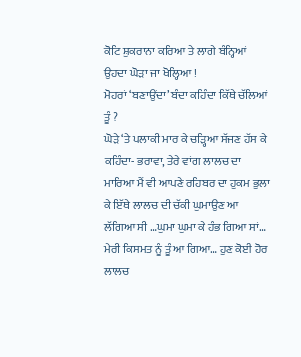ਕੋਟਿ ਸ਼ੁਕਰਾਨਾ ਕਰਿਆ ਤੇ ਲਾਗੇ ਬੰਨ੍ਹਿਆਂ ਉਹਦਾ ਘੋੜਾ ਜਾ ਖੋਲ੍ਹਿਆ !
ਮੋਹਰਾਂ ‘ਬਣਾਉਂਦਾ’ ਬੰਦਾ ਕਹਿੰਦਾ ਕਿੱਥੇ ਚੱਲਿਆਂ ਤੂੰ ?
ਘੋੜੇ ‘ਤੇ ਪਲਾਕੀ ਮਾਰ ਕੇ ਚੜ੍ਹਿਆ ਸੱਜਣ ਹੱਸ ਕੇ ਕਹਿੰਦਾ- ਭਰਾਵਾ, ਤੇਰੇ ਵਾਂਗ ਲਾਲਚ ਦਾ ਮਾਰਿਆ ਮੈਂ ਵੀ ਆਪਣੇ ਰਹਿਬਰ ਦਾ ਹੁਕਮ ਭੁਲਾ ਕੇ ਇੱਥੇ ਲਾਲਚ ਦੀ ਚੱਕੀ ਘੁਮਾਉਣ ਆ ਲੱਗਿਆ ਸੀ …ਘੁਮਾ ਘੁਮਾ ਕੇ ਹੰਭ ਗਿਆ ਸਾਂ… ਮੇਰੀ ਕਿਸਮਤ ਨੂੰ ਤੂੰ ਆ ਗਿਆ… ਹੁਣ ਕੋਈ ਹੋਰ ਲਾਲਚ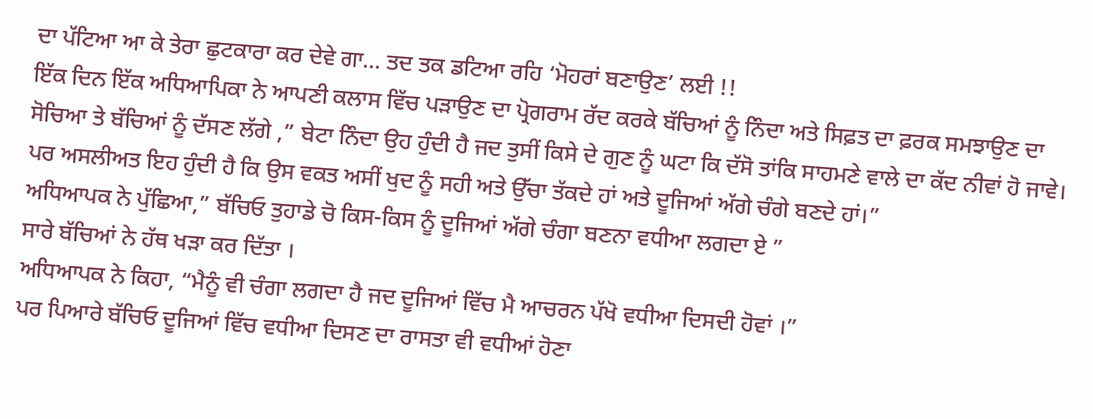ਦਾ ਪੱਟਿਆ ਆ ਕੇ ਤੇਰਾ ਛੁਟਕਾਰਾ ਕਰ ਦੇਵੇ ਗਾ… ਤਦ ਤਕ ਡਟਿਆ ਰਹਿ ‘ਮੋਹਰਾਂ ਬਣਾਉਣ’ ਲਈ !!
ਇੱਕ ਦਿਨ ਇੱਕ ਅਧਿਆਪਿਕਾ ਨੇ ਆਪਣੀ ਕਲਾਸ ਵਿੱਚ ਪੜਾਉਣ ਦਾ ਪ੍ਰੋਗਰਾਮ ਰੱਦ ਕਰਕੇ ਬੱਚਿਆਂ ਨੂੰ ਨਿੰਦਾ ਅਤੇ ਸਿਫ਼ਤ ਦਾ ਫ਼ਰਕ ਸਮਝਾਉਣ ਦਾ ਸੋਚਿਆ ਤੇ ਬੱਚਿਆਂ ਨੂੰ ਦੱਸਣ ਲੱਗੇ ,” ਬੇਟਾ ਨਿੰਦਾ ਉਹ ਹੁੰਦੀ ਹੈ ਜਦ ਤੁਸੀਂ ਕਿਸੇ ਦੇ ਗੁਣ ਨੂੰ ਘਟਾ ਕਿ ਦੱਸੋ ਤਾਂਕਿ ਸਾਹਮਣੇ ਵਾਲੇ ਦਾ ਕੱਦ ਨੀਵਾਂ ਹੋ ਜਾਵੇ। ਪਰ ਅਸਲੀਅਤ ਇਹ ਹੁੰਦੀ ਹੈ ਕਿ ਉਸ ਵਕਤ ਅਸੀਂ ਖੁਦ ਨੂੰ ਸਹੀ ਅਤੇ ਉੱਚਾ ਤੱਕਦੇ ਹਾਂ ਅਤੇ ਦੂਜਿਆਂ ਅੱਗੇ ਚੰਗੇ ਬਣਦੇ ਹਾਂ।”
ਅਧਿਆਪਕ ਨੇ ਪੁੱਛਿਆ,” ਬੱਚਿਓ ਤੁਹਾਡੇ ਚੋ ਕਿਸ-ਕਿਸ ਨੂੰ ਦੂਜਿਆਂ ਅੱਗੇ ਚੰਗਾ ਬਣਨਾ ਵਧੀਆ ਲਗਦਾ ਏ ”
ਸਾਰੇ ਬੱਚਿਆਂ ਨੇ ਹੱਥ ਖੜਾ ਕਰ ਦਿੱਤਾ ।
ਅਧਿਆਪਕ ਨੇ ਕਿਹਾ, “ਮੈਨੂੰ ਵੀ ਚੰਗਾ ਲਗਦਾ ਹੈ ਜਦ ਦੂਜਿਆਂ ਵਿੱਚ ਮੈ ਆਚਰਨ ਪੱਖੋ ਵਧੀਆ ਦਿਸਦੀ ਹੋਵਾਂ ।”
ਪਰ ਪਿਆਰੇ ਬੱਚਿਓ ਦੂਜਿਆਂ ਵਿੱਚ ਵਧੀਆ ਦਿਸਣ ਦਾ ਰਾਸਤਾ ਵੀ ਵਧੀਆਂ ਹੋਣਾ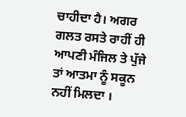ਚਾਹੀਦਾ ਹੈ। ਅਗਰ ਗਲਤ ਰਸਤੇ ਰਾਹੀਂ ਹੀ ਆਪਣੀ ਮੰਜਿਲ ਤੇ ਪੁੱਜੇ ਤਾਂ ਆਤਮਾ ਨੂੰ ਸਕੂਨ ਨਹੀਂ ਮਿਲਦਾ ।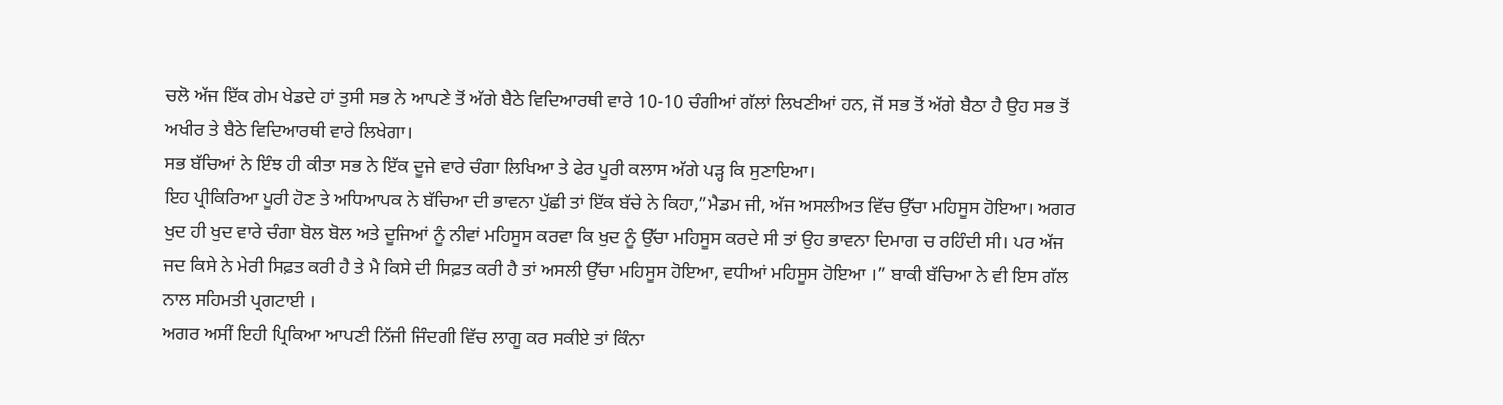ਚਲੋ ਅੱਜ ਇੱਕ ਗੇਮ ਖੇਡਦੇ ਹਾਂ ਤੁਸੀ ਸਭ ਨੇ ਆਪਣੇ ਤੋਂ ਅੱਗੇ ਬੈਠੇ ਵਿਦਿਆਰਥੀ ਵਾਰੇ 10-10 ਚੰਗੀਆਂ ਗੱਲਾਂ ਲਿਖਣੀਆਂ ਹਨ, ਜੋਂ ਸਭ ਤੋਂ ਅੱਗੇ ਬੈਠਾ ਹੈ ਉਹ ਸਭ ਤੋਂ ਅਖੀਰ ਤੇ ਬੈਠੇ ਵਿਦਿਆਰਥੀ ਵਾਰੇ ਲਿਖੇਗਾ।
ਸਭ ਬੱਚਿਆਂ ਨੇ ਇੰਝ ਹੀ ਕੀਤਾ ਸਭ ਨੇ ਇੱਕ ਦੂਜੇ ਵਾਰੇ ਚੰਗਾ ਲਿਖਿਆ ਤੇ ਫੇਰ ਪੂਰੀ ਕਲਾਸ ਅੱਗੇ ਪੜ੍ਹ ਕਿ ਸੁਣਾਇਆ।
ਇਹ ਪ੍ਰੀਕਿਰਿਆ ਪੂਰੀ ਹੋਣ ਤੇ ਅਧਿਆਪਕ ਨੇ ਬੱਚਿਆ ਦੀ ਭਾਵਨਾ ਪੁੱਛੀ ਤਾਂ ਇੱਕ ਬੱਚੇ ਨੇ ਕਿਹਾ,”ਮੈਡਮ ਜੀ, ਅੱਜ ਅਸਲੀਅਤ ਵਿੱਚ ਉੱਚਾ ਮਹਿਸੂਸ ਹੋਇਆ। ਅਗਰ ਖੁਦ ਹੀ ਖੁਦ ਵਾਰੇ ਚੰਗਾ ਬੋਲ ਬੋਲ ਅਤੇ ਦੂਜਿਆਂ ਨੂੰ ਨੀਵਾਂ ਮਹਿਸੂਸ ਕਰਵਾ ਕਿ ਖੁਦ ਨੂੰ ਉੱਚਾ ਮਹਿਸੂਸ ਕਰਦੇ ਸੀ ਤਾਂ ਉਹ ਭਾਵਨਾ ਦਿਮਾਗ ਚ ਰਹਿੰਦੀ ਸੀ। ਪਰ ਅੱਜ ਜਦ ਕਿਸੇ ਨੇ ਮੇਰੀ ਸਿਫ਼ਤ ਕਰੀ ਹੈ ਤੇ ਮੈ ਕਿਸੇ ਦੀ ਸਿਫ਼ਤ ਕਰੀ ਹੈ ਤਾਂ ਅਸਲੀ ਉੱਚਾ ਮਹਿਸੂਸ ਹੋਇਆ, ਵਧੀਆਂ ਮਹਿਸੂਸ ਹੋਇਆ ।” ਬਾਕੀ ਬੱਚਿਆ ਨੇ ਵੀ ਇਸ ਗੱਲ ਨਾਲ ਸਹਿਮਤੀ ਪ੍ਰਗਟਾਈ ।
ਅਗਰ ਅਸੀਂ ਇਹੀ ਪ੍ਰਿਕਿਆ ਆਪਣੀ ਨਿੱਜੀ ਜਿੰਦਗੀ ਵਿੱਚ ਲਾਗੂ ਕਰ ਸਕੀਏ ਤਾਂ ਕਿੰਨਾ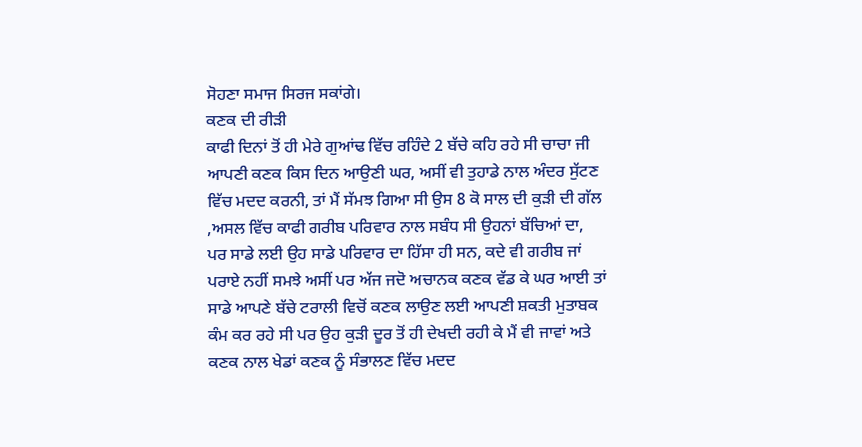ਸੋਹਣਾ ਸਮਾਜ ਸਿਰਜ ਸਕਾਂਗੇ।
ਕਣਕ ਦੀ ਰੀੜੀ
ਕਾਫੀ ਦਿਨਾਂ ਤੋਂ ਹੀ ਮੇਰੇ ਗੁਆਂਢ ਵਿੱਚ ਰਹਿੰਦੇ 2 ਬੱਚੇ ਕਹਿ ਰਹੇ ਸੀ ਚਾਚਾ ਜੀ ਆਪਣੀ ਕਣਕ ਕਿਸ ਦਿਨ ਆਉਣੀ ਘਰ, ਅਸੀਂ ਵੀ ਤੁਹਾਡੇ ਨਾਲ ਅੰਦਰ ਸੁੱਟਣ ਵਿੱਚ ਮਦਦ ਕਰਨੀ, ਤਾਂ ਮੈਂ ਸੱਮਝ ਗਿਆ ਸੀ ਉਸ 8 ਕੋ ਸਾਲ ਦੀ ਕੁੜੀ ਦੀ ਗੱਲ ,ਅਸਲ ਵਿੱਚ ਕਾਫੀ ਗਰੀਬ ਪਰਿਵਾਰ ਨਾਲ ਸਬੰਧ ਸੀ ਉਹਨਾਂ ਬੱਚਿਆਂ ਦਾ, ਪਰ ਸਾਡੇ ਲਈ ਉਹ ਸਾਡੇ ਪਰਿਵਾਰ ਦਾ ਹਿੱਸਾ ਹੀ ਸਨ, ਕਦੇ ਵੀ ਗਰੀਬ ਜਾਂ ਪਰਾਏ ਨਹੀਂ ਸਮਝੇ ਅਸੀਂ ਪਰ ਅੱਜ ਜਦੋ ਅਚਾਨਕ ਕਣਕ ਵੱਡ ਕੇ ਘਰ ਆਈ ਤਾਂ ਸਾਡੇ ਆਪਣੇ ਬੱਚੇ ਟਰਾਲੀ ਵਿਚੋਂ ਕਣਕ ਲਾਉਣ ਲਈ ਆਪਣੀ ਸ਼ਕਤੀ ਮੁਤਾਬਕ ਕੰਮ ਕਰ ਰਹੇ ਸੀ ਪਰ ਉਹ ਕੁੜੀ ਦੂਰ ਤੋਂ ਹੀ ਦੇਖਦੀ ਰਹੀ ਕੇ ਮੈਂ ਵੀ ਜਾਵਾਂ ਅਤੇ ਕਣਕ ਨਾਲ ਖੇਡਾਂ ਕਣਕ ਨੂੰ ਸੰਭਾਲਣ ਵਿੱਚ ਮਦਦ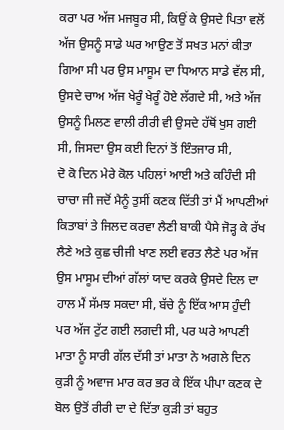ਕਰਾ ਪਰ ਅੱਜ ਮਜਬੂਰ ਸੀ, ਕਿਉਂ ਕੇ ਉਸਦੇ ਪਿਤਾ ਵਲੋਂ ਅੱਜ ਉਸਨੂੰ ਸਾਡੇ ਘਰ ਆਉਣ ਤੋਂ ਸਖਤ ਮਨਾਂ ਕੀਤਾ ਗਿਆ ਸੀ ਪਰ ਉਸ ਮਾਸੂਮ ਦਾ ਧਿਆਨ ਸਾਡੇ ਵੱਲ ਸੀ, ਉਸਦੇ ਚਾਅ ਅੱਜ ਖੇਰੂੰ ਖੇਰੂੰ ਹੋਏ ਲੱਗਦੇ ਸੀ, ਅਤੇ ਅੱਜ ਉਸਨੂੰ ਮਿਲਣ ਵਾਲੀ ਰੀਰੀ ਵੀ ਉਸਦੇ ਹੱਥੋਂ ਖੁਸ ਗਈ ਸੀ, ਜਿਸਦਾ ਉਸ ਕਈ ਦਿਨਾਂ ਤੋਂ ਇੰਤਜਾਰ ਸੀ,
ਦੋ ਕੋ ਦਿਨ ਮੇਰੇ ਕੋਲ ਪਹਿਲਾਂ ਆਈ ਅਤੇ ਕਹਿੰਦੀ ਸੀ ਚਾਚਾ ਜੀ ਜਦੋਂ ਮੈਨੂੰ ਤੁਸੀਂ ਕਣਕ ਦਿੱਤੀ ਤਾਂ ਮੈਂ ਆਪਣੀਆਂ ਕਿਤਾਬਾਂ ਤੇ ਜਿਲਦ ਕਰਵਾ ਲੈਣੀ ਬਾਕੀ ਪੈਸੇ ਜੋੜ੍ਹ ਕੇ ਰੱਖ ਲੈਣੇ ਅਤੇ ਕੁਛ ਚੀਜੀ ਖਾਣ ਲਈ ਵਰਤ ਲੈਣੇ ਪਰ ਅੱਜ ਉਸ ਮਾਸੂਮ ਦੀਆਂ ਗੱਲਾਂ ਯਾਦ ਕਰਕੇ ਉਸਦੇ ਦਿਲ ਦਾ ਹਾਲ ਮੈਂ ਸੱਮਝ ਸਕਦਾ ਸੀ, ਬੱਚੇ ਨੂੰ ਇੱਕ ਆਸ ਹੁੰਦੀ ਪਰ ਅੱਜ ਟੁੱਟ ਗਈ ਲਗਦੀ ਸੀ, ਪਰ ਘਰੇ ਆਪਣੀ ਮਾਤਾ ਨੂੰ ਸਾਰੀ ਗੱਲ ਦੱਸੀ ਤਾਂ ਮਾਤਾ ਨੇ ਅਗਲੇ ਦਿਨ ਕੁੜੀ ਨੂੰ ਅਵਾਜ ਮਾਰ ਕਰ ਭਰ ਕੇ ਇੱਕ ਪੀਪਾ ਕਣਕ ਦੇ ਬੋਲ ਉਤੋਂ ਰੀਰੀ ਦਾ ਦੇ ਦਿੱਤਾ ਕੁੜੀ ਤਾਂ ਬਹੁਤ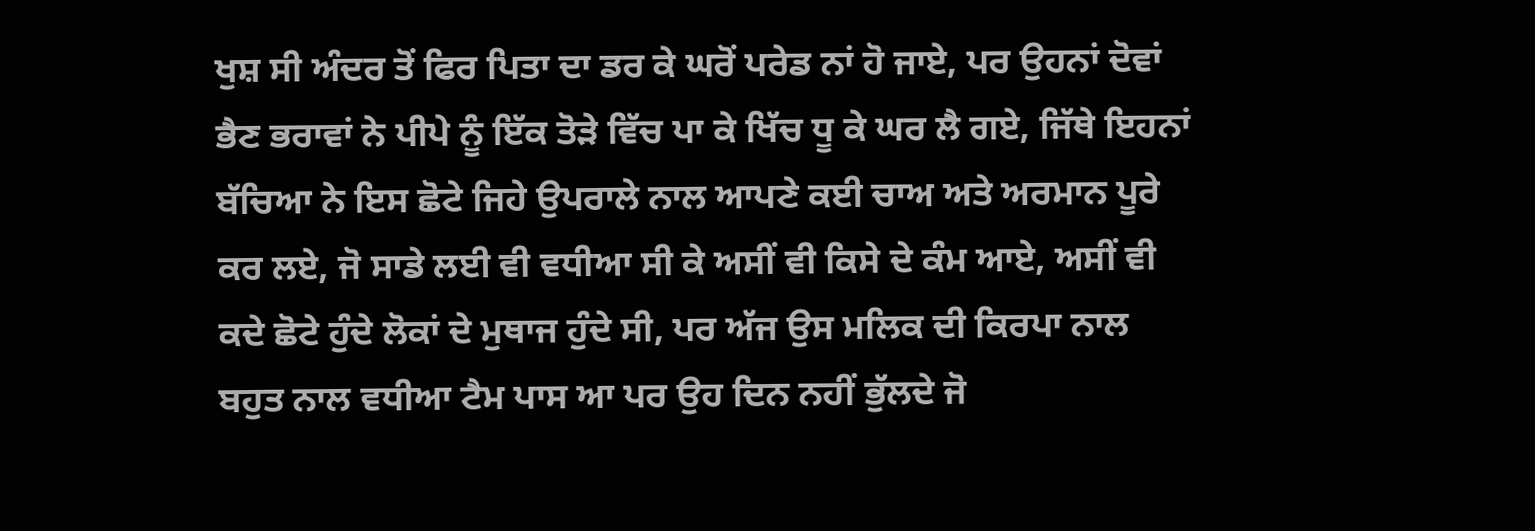ਖੁਸ਼ ਸੀ ਅੰਦਰ ਤੋਂ ਫਿਰ ਪਿਤਾ ਦਾ ਡਰ ਕੇ ਘਰੋਂ ਪਰੇਡ ਨਾਂ ਹੋ ਜਾਏ, ਪਰ ਉਹਨਾਂ ਦੋਵਾਂ ਭੈਣ ਭਰਾਵਾਂ ਨੇ ਪੀਪੇ ਨੂੰ ਇੱਕ ਤੋੜੇ ਵਿੱਚ ਪਾ ਕੇ ਖਿੱਚ ਧੂ ਕੇ ਘਰ ਲੈ ਗਏ, ਜਿੱਥੇ ਇਹਨਾਂ ਬੱਚਿਆ ਨੇ ਇਸ ਛੋਟੇ ਜਿਹੇ ਉਪਰਾਲੇ ਨਾਲ ਆਪਣੇ ਕਈ ਚਾਅ ਅਤੇ ਅਰਮਾਨ ਪੂਰੇ ਕਰ ਲਏ, ਜੋ ਸਾਡੇ ਲਈ ਵੀ ਵਧੀਆ ਸੀ ਕੇ ਅਸੀਂ ਵੀ ਕਿਸੇ ਦੇ ਕੰਮ ਆਏ, ਅਸੀਂ ਵੀ ਕਦੇ ਛੋਟੇ ਹੁੰਦੇ ਲੋਕਾਂ ਦੇ ਮੁਥਾਜ ਹੁੰਦੇ ਸੀ, ਪਰ ਅੱਜ ਉਸ ਮਲਿਕ ਦੀ ਕਿਰਪਾ ਨਾਲ
ਬਹੁਤ ਨਾਲ ਵਧੀਆ ਟੈਮ ਪਾਸ ਆ ਪਰ ਉਹ ਦਿਨ ਨਹੀਂ ਭੁੱਲਦੇ ਜੋ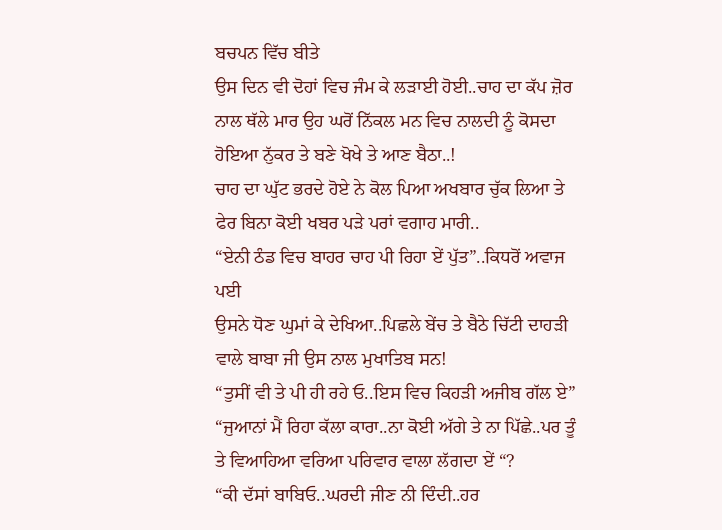ਬਚਪਨ ਵਿੱਚ ਬੀਤੇ
ਉਸ ਦਿਨ ਵੀ ਦੋਹਾਂ ਵਿਚ ਜੰਮ ਕੇ ਲੜਾਈ ਹੋਈ..ਚਾਹ ਦਾ ਕੱਪ ਜ਼ੋਰ ਨਾਲ ਥੱਲੇ ਮਾਰ ਉਹ ਘਰੋਂ ਨਿੱਕਲ ਮਨ ਵਿਚ ਨਾਲਦੀ ਨੂੰ ਕੋਸਦਾ ਹੋਇਆ ਨੁੱਕਰ ਤੇ ਬਣੇ ਖੋਖੇ ਤੇ ਆਣ ਬੈਠਾ..!
ਚਾਹ ਦਾ ਘੁੱਟ ਭਰਦੇ ਹੋਏ ਨੇ ਕੋਲ ਪਿਆ ਅਖਬਾਰ ਚੁੱਕ ਲਿਆ ਤੇ ਫੇਰ ਬਿਨਾ ਕੋਈ ਖਬਰ ਪੜੇ ਪਰਾਂ ਵਗਾਹ ਮਾਰੀ..
“ਏਨੀ ਠੰਡ ਵਿਚ ਬਾਹਰ ਚਾਹ ਪੀ ਰਿਹਾ ਏਂ ਪੁੱਤ”..ਕਿਧਰੋਂ ਅਵਾਜ ਪਈ
ਉਸਨੇ ਧੋਣ ਘੁਮਾਂ ਕੇ ਦੇਖਿਆ..ਪਿਛਲੇ ਬੇਂਚ ਤੇ ਬੈਠੇ ਚਿੱਟੀ ਦਾਹੜੀ ਵਾਲੇ ਬਾਬਾ ਜੀ ਉਸ ਨਾਲ ਮੁਖਾਤਿਬ ਸਨ!
“ਤੁਸੀਂ ਵੀ ਤੇ ਪੀ ਹੀ ਰਹੇ ਓ..ਇਸ ਵਿਚ ਕਿਹੜੀ ਅਜੀਬ ਗੱਲ ਏ”
“ਜੁਆਨਾਂ ਮੈਂ ਰਿਹਾ ਕੱਲਾ ਕਾਰਾ..ਨਾ ਕੋਈ ਅੱਗੇ ਤੇ ਨਾ ਪਿੱਛੇ..ਪਰ ਤੂੰ ਤੇ ਵਿਆਹਿਆ ਵਰਿਆ ਪਰਿਵਾਰ ਵਾਲਾ ਲੱਗਦਾ ਏਂ “?
“ਕੀ ਦੱਸਾਂ ਬਾਬਿਓ..ਘਰਦੀ ਜੀਣ ਨੀ ਦਿੰਦੀ..ਹਰ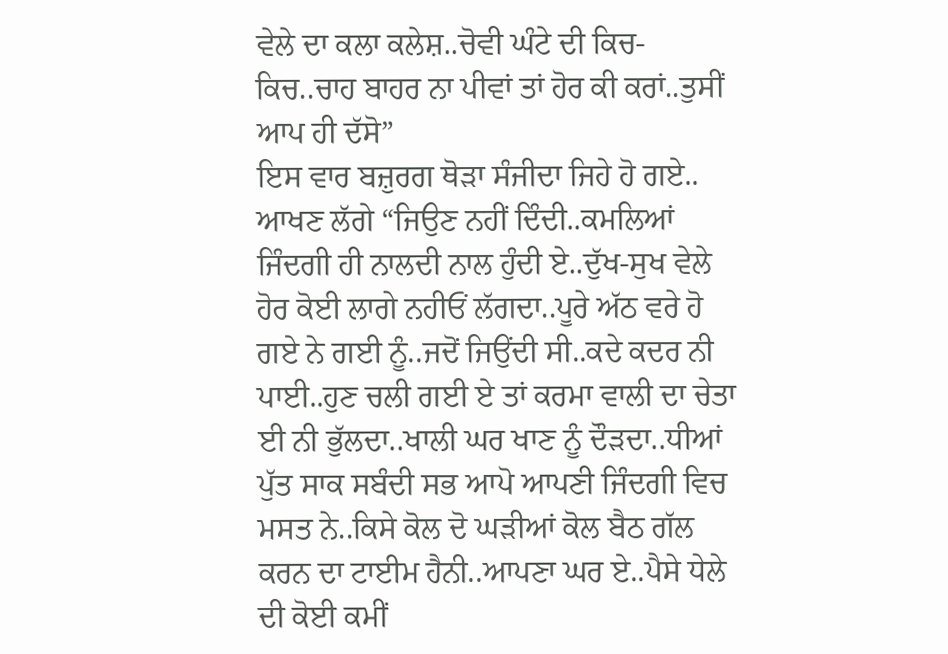ਵੇਲੇ ਦਾ ਕਲਾ ਕਲੇਸ਼..ਚੋਵੀ ਘੰਟੇ ਦੀ ਕਿਚ-ਕਿਚ..ਚਾਹ ਬਾਹਰ ਨਾ ਪੀਵਾਂ ਤਾਂ ਹੋਰ ਕੀ ਕਰਾਂ..ਤੁਸੀਂ ਆਪ ਹੀ ਦੱਸੋ”
ਇਸ ਵਾਰ ਬਜ਼ੁਰਗ ਥੋੜਾ ਸੰਜੀਦਾ ਜਿਹੇ ਹੋ ਗਏ..
ਆਖਣ ਲੱਗੇ “ਜਿਉਣ ਨਹੀਂ ਦਿੰਦੀ..ਕਮਲਿਆਂ ਜਿੰਦਗੀ ਹੀ ਨਾਲਦੀ ਨਾਲ ਹੁੰਦੀ ਏ..ਦੁੱਖ-ਸੁਖ ਵੇਲੇ ਹੋਰ ਕੋਈ ਲਾਗੇ ਨਹੀਓਂ ਲੱਗਦਾ..ਪੂਰੇ ਅੱਠ ਵਰੇ ਹੋ ਗਏ ਨੇ ਗਈ ਨੂੰ..ਜਦੋਂ ਜਿਉਂਦੀ ਸੀ..ਕਦੇ ਕਦਰ ਨੀ ਪਾਈ..ਹੁਣ ਚਲੀ ਗਈ ਏ ਤਾਂ ਕਰਮਾ ਵਾਲੀ ਦਾ ਚੇਤਾ ਈ ਨੀ ਭੁੱਲਦਾ..ਖਾਲੀ ਘਰ ਖਾਣ ਨੂੰ ਦੌੜਦਾ..ਧੀਆਂ ਪੁੱਤ ਸਾਕ ਸਬੰਦੀ ਸਭ ਆਪੋ ਆਪਣੀ ਜਿੰਦਗੀ ਵਿਚ ਮਸਤ ਨੇ..ਕਿਸੇ ਕੋਲ ਦੋ ਘੜੀਆਂ ਕੋਲ ਬੈਠ ਗੱਲ ਕਰਨ ਦਾ ਟਾਈਮ ਹੈਨੀ..ਆਪਣਾ ਘਰ ਏ..ਪੈਸੇ ਧੇਲੇ ਦੀ ਕੋਈ ਕਮੀਂ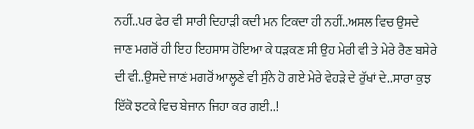ਨਹੀਂ..ਪਰ ਫੇਰ ਵੀ ਸਾਰੀ ਦਿਹਾੜੀ ਕਦੀ ਮਨ ਟਿਕਦਾ ਹੀ ਨਹੀਂ..ਅਸਲ ਵਿਚ ਉਸਦੇ ਜਾਣ ਮਗਰੋਂ ਹੀ ਇਹ ਇਹਸਾਸ ਹੋਇਆ ਕੇ ਧੜਕਣ ਸੀ ਉਹ ਮੇਰੀ ਵੀ ਤੇ ਮੇਰੇ ਰੈਣ ਬਸੇਰੇ ਦੀ ਵੀ..ਉਸਦੇ ਜਾਣਂ ਮਗਰੋਂ ਆਲ੍ਹਣੇ ਵੀ ਸੁੰਨੇ ਹੋ ਗਏ ਮੇਰੇ ਵੇਹੜੇ ਦੇ ਰੁੱਖਾਂ ਦੇ..ਸਾਰਾ ਕੁਝ ਇੱਕੋ ਝਟਕੇ ਵਿਚ ਬੇਜਾਨ ਜਿਹਾ ਕਰ ਗਈ..!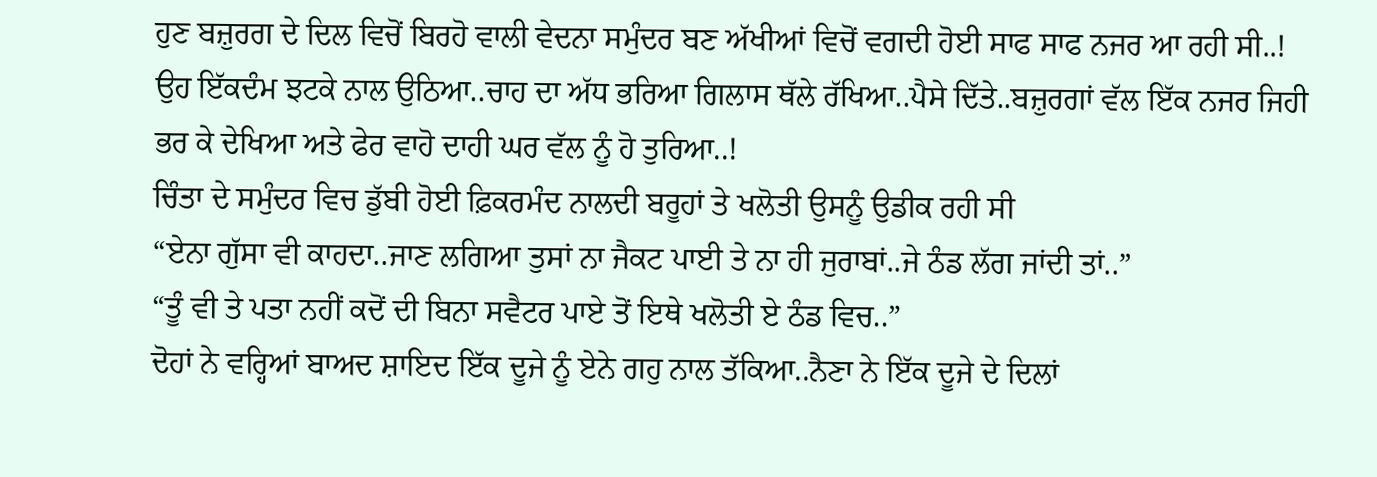ਹੁਣ ਬਜ਼ੁਰਗ ਦੇ ਦਿਲ ਵਿਚੋਂ ਬਿਰਹੋ ਵਾਲੀ ਵੇਦਨਾ ਸਮੁੰਦਰ ਬਣ ਅੱਖੀਆਂ ਵਿਚੋਂ ਵਗਦੀ ਹੋਈ ਸਾਫ ਸਾਫ ਨਜਰ ਆ ਰਹੀ ਸੀ..!
ਉਹ ਇੱਕਦੰਮ ਝਟਕੇ ਨਾਲ ਉਠਿਆ..ਚਾਹ ਦਾ ਅੱਧ ਭਰਿਆ ਗਿਲਾਸ ਥੱਲੇ ਰੱਖਿਆ..ਪੈਸੇ ਦਿੱਤੇ..ਬਜ਼ੁਰਗਾਂ ਵੱਲ ਇੱਕ ਨਜਰ ਜਿਹੀ ਭਰ ਕੇ ਦੇਖਿਆ ਅਤੇ ਫੇਰ ਵਾਹੋ ਦਾਹੀ ਘਰ ਵੱਲ ਨੂੰ ਹੋ ਤੁਰਿਆ..!
ਚਿੰਤਾ ਦੇ ਸਮੁੰਦਰ ਵਿਚ ਡੁੱਬੀ ਹੋਈ ਫ਼ਿਕਰਮੰਦ ਨਾਲਦੀ ਬਰੂਹਾਂ ਤੇ ਖਲੋਤੀ ਉਸਨੂੰ ਉਡੀਕ ਰਹੀ ਸੀ
“ਏਨਾ ਗੁੱਸਾ ਵੀ ਕਾਹਦਾ..ਜਾਣ ਲਗਿਆ ਤੁਸਾਂ ਨਾ ਜੈਕਟ ਪਾਈ ਤੇ ਨਾ ਹੀ ਜੁਰਾਬਾਂ..ਜੇ ਠੰਡ ਲੱਗ ਜਾਂਦੀ ਤਾਂ..”
“ਤੂੰ ਵੀ ਤੇ ਪਤਾ ਨਹੀਂ ਕਦੋਂ ਦੀ ਬਿਨਾ ਸਵੈਟਰ ਪਾਏ ਤੋਂ ਇਥੇ ਖਲੋਤੀ ਏ ਠੰਡ ਵਿਚ..”
ਦੋਹਾਂ ਨੇ ਵਰ੍ਹਿਆਂ ਬਾਅਦ ਸ਼ਾਇਦ ਇੱਕ ਦੂਜੇ ਨੂੰ ਏਨੇ ਗਹੁ ਨਾਲ ਤੱਕਿਆ..ਨੈਣਾ ਨੇ ਇੱਕ ਦੂਜੇ ਦੇ ਦਿਲਾਂ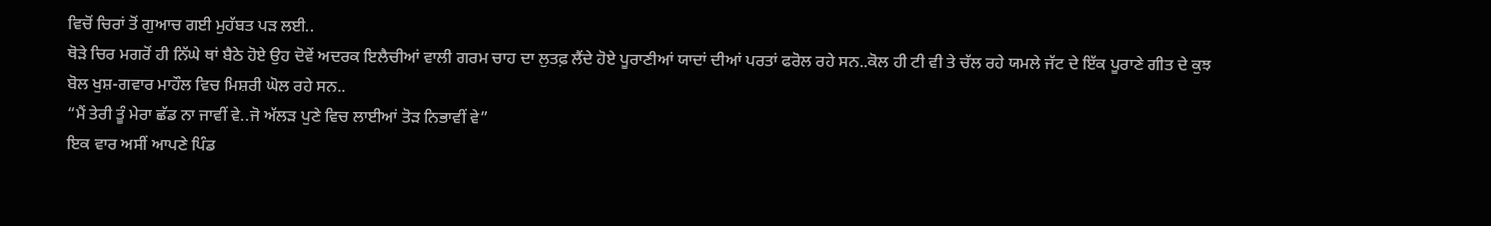ਵਿਚੋਂ ਚਿਰਾਂ ਤੋਂ ਗੁਆਚ ਗਈ ਮੁਹੱਬਤ ਪੜ ਲਈ..
ਥੋੜੇ ਚਿਰ ਮਗਰੋਂ ਹੀ ਨਿੱਘੇ ਥਾਂ ਬੈਠੇ ਹੋਏ ਉਹ ਦੋਵੇਂ ਅਦਰਕ ਇਲੈਚੀਆਂ ਵਾਲੀ ਗਰਮ ਚਾਹ ਦਾ ਲੁਤਫ਼ ਲੈਂਦੇ ਹੋਏ ਪੂਰਾਣੀਆਂ ਯਾਦਾਂ ਦੀਆਂ ਪਰਤਾਂ ਫਰੋਲ ਰਹੇ ਸਨ..ਕੋਲ ਹੀ ਟੀ ਵੀ ਤੇ ਚੱਲ ਰਹੇ ਯਮਲੇ ਜੱਟ ਦੇ ਇੱਕ ਪੂਰਾਣੇ ਗੀਤ ਦੇ ਕੁਝ ਬੋਲ ਖੁਸ਼-ਗਵਾਰ ਮਾਹੌਲ ਵਿਚ ਮਿਸ਼ਰੀ ਘੋਲ ਰਹੇ ਸਨ..
“ਮੈਂ ਤੇਰੀ ਤੂੰ ਮੇਰਾ ਛੱਡ ਨਾ ਜਾਵੀਂ ਵੇ..ਜੋ ਅੱਲੜ ਪੁਣੇ ਵਿਚ ਲਾਈਆਂ ਤੋੜ ਨਿਭਾਵੀਂ ਵੇ”
ਇਕ ਵਾਰ ਅਸੀਂ ਆਪਣੇ ਪਿੰਡ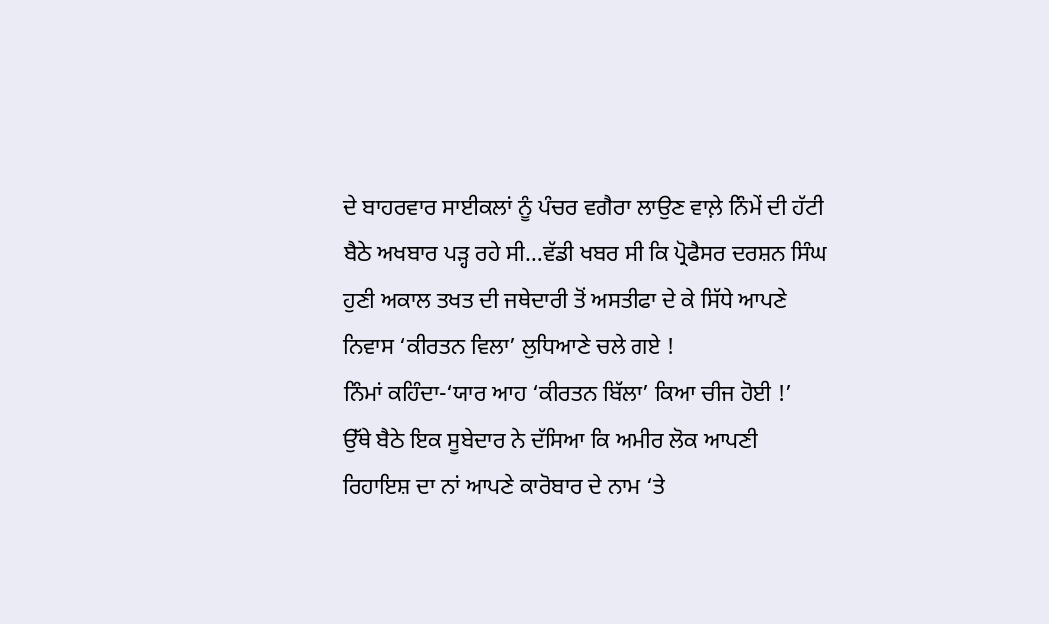ਦੇ ਬਾਹਰਵਾਰ ਸਾਈਕਲਾਂ ਨੂੰ ਪੰਚਰ ਵਗੈਰਾ ਲਾਉਣ ਵਾਲ਼ੇ ਨਿੰਮੇਂ ਦੀ ਹੱਟੀ ਬੈਠੇ ਅਖਬਾਰ ਪੜ੍ਹ ਰਹੇ ਸੀ…ਵੱਡੀ ਖਬਰ ਸੀ ਕਿ ਪ੍ਰੋਫੈਸਰ ਦਰਸ਼ਨ ਸਿੰਘ ਹੁਣੀ ਅਕਾਲ ਤਖਤ ਦੀ ਜਥੇਦਾਰੀ ਤੋਂ ਅਸਤੀਫਾ ਦੇ ਕੇ ਸਿੱਧੇ ਆਪਣੇ ਨਿਵਾਸ ‘ਕੀਰਤਨ ਵਿਲਾ’ ਲੁਧਿਆਣੇ ਚਲੇ ਗਏ !
ਨਿੰਮਾਂ ਕਹਿੰਦਾ-‘ਯਾਰ ਆਹ ‘ਕੀਰਤਨ ਬਿੱਲਾ’ ਕਿਆ ਚੀਜ ਹੋਈ !’
ਉੱਥੇ ਬੈਠੇ ਇਕ ਸੂਬੇਦਾਰ ਨੇ ਦੱਸਿਆ ਕਿ ਅਮੀਰ ਲੋਕ ਆਪਣੀ ਰਿਹਾਇਸ਼ ਦਾ ਨਾਂ ਆਪਣੇ ਕਾਰੋਬਾਰ ਦੇ ਨਾਮ ‘ਤੇ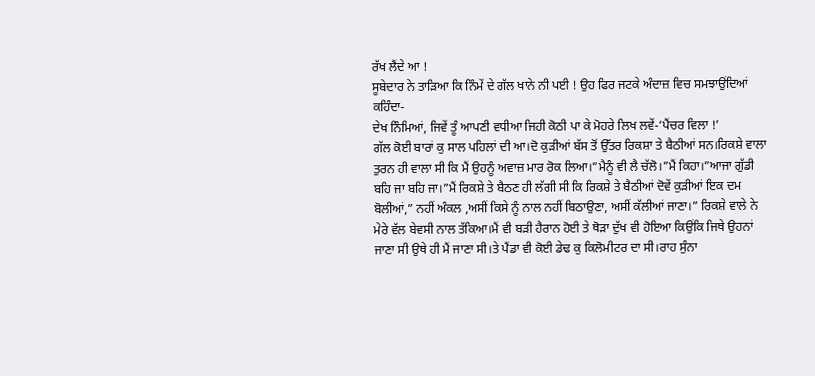ਰੱਖ ਲੈਂਦੇ ਆ !
ਸੂਬੇਦਾਰ ਨੇ ਤਾੜਿਆ ਕਿ ਨਿੰਮੇਂ ਦੇ ਗੱਲ ਖਾਨੇ ਨੀ ਪਈ ! ਉਹ ਫਿਰ ਜਟਕੇ ਅੰਦਾਜ਼ ਵਿਚ ਸਮਝਾਉਂਦਿਆਂ ਕਹਿੰਦਾ-
ਦੇਖ ਨਿੰਮਿਆਂ, ਜਿਵੇਂ ਤੂੰ ਆਪਣੀ ਵਧੀਆ ਜਿਹੀ ਕੋਠੀ ਪਾ ਕੇ ਮੋਹਰੇ ਲਿਖ ਲਵੇਂ-‘ਪੈਂਚਰ ਵਿਲਾ !’
ਗੱਲ ਕੋਈ ਬਾਰਾਂ ਕੁ ਸਾਲ ਪਹਿਲਾਂ ਦੀ ਆ।ਦੋ ਕੁੜੀਆਂ ਬੱਸ ਤੋਂ ਉੱਤਰ ਰਿਕਸ਼ਾ ਤੇ ਬੈਠੀਆਂ ਸਨ।ਰਿਕਸ਼ੇ ਵਾਲਾ ਤੁਰਨ ਹੀ ਵਾਲਾ ਸੀ ਕਿ ਮੈਂ ਉਹਨੂੰ ਅਵਾਜ਼ ਮਾਰ ਰੋਕ ਲਿਆ।”ਮੈਨੂੰ ਵੀ ਲੈ ਚੱਲੋ।”ਮੈਂ ਕਿਹਾ।”ਆਜਾ ਗੁੱਡੀ ਬਹਿ ਜਾ ਬਹਿ ਜਾ।”ਮੈਂ ਰਿਕਸ਼ੇ ਤੇ ਬੈਠਣ ਹੀ ਲੱਗੀ ਸੀ ਕਿ ਰਿਕਸ਼ੇ ਤੇ ਬੈਠੀਆਂ ਦੋਵੇਂ ਕੁੜੀਆਂ ਇਕ ਦਮ ਬੋਲੀਆਂ,” ਨਹੀਂ ਅੰਕਲ ,ਅਸੀਂ ਕਿਸੇ ਨੂੰ ਨਾਲ ਨਹੀਂ ਬਿਠਾਉਣਾ, ਅਸੀਂ ਕੱਲੀਆਂ ਜਾਣਾ।” ਰਿਕਸ਼ੇ ਵਾਲੇ ਨੇ ਮੇਰੇ ਵੱਲ ਬੇਵਸੀ ਨਾਲ ਤੱਕਿਆ।ਮੈਂ ਵੀ ਬੜੀ ਹੈਰਾਨ ਹੋਈ ਤੇ ਥੋੜਾ ਦੁੱਖ ਵੀ ਹੋਇਆ ਕਿਉਂਕਿ ਜਿਥੇ ਉਹਨਾਂ ਜਾਣਾ ਸੀ ਉਥੇ ਹੀ ਮੈਂ ਜਾਣਾ ਸੀ।ਤੇ ਪੈਂਡਾ ਵੀ ਕੋਈ ਡੇਢ ਕੁ ਕਿਲੋਮੀਟਰ ਦਾ ਸੀ।ਰਾਹ ਸੁੰਨਾ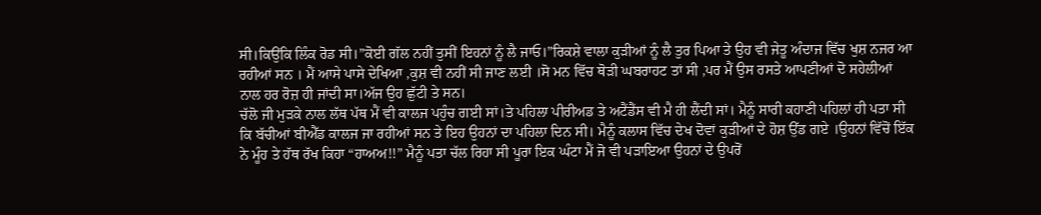ਸੀ।ਕਿਉਂਕਿ ਲਿੰਕ ਰੋਡ ਸੀ।”ਕੋਈ ਗੱਲ ਨਹੀਂ ਤੁਸੀਂ ਇਹਨਾਂ ਨੂੰ ਲੈ ਜਾਓ।”ਰਿਕਸ਼ੇ ਵਾਲਾ ਕੁੜੀਆਂ ਨੂੰ ਲੈ ਤੁਰ ਪਿਆ ਤੇ ਉਹ ਵੀ ਜੇਤੂ ਅੰਦਾਜ ਵਿੱਚ ਖੁਸ਼ ਨਜਰ ਆ ਰਹੀਆਂ ਸਨ । ਮੈਂ ਆਸੇ ਪਾਸੇ ਦੇਖਿਆ ,ਕੁਸ਼ ਵੀ ਨਹੀਂ ਸੀ ਜਾਣ ਲਈ ।ਸੋ ਮਨ ਵਿੱਚ ਥੋੜੀ ਘਬਰਾਹਟ ਤਾਂ ਸੀ ,ਪਰ ਮੈਂ ਉਸ ਰਸਤੇ ਆਪਣੀਆਂ ਦੋ ਸਹੇਲੀਆਂ ਨਾਲ ਹਰ ਰੋਜ਼ ਹੀ ਜਾਂਦੀ ਸਾ।ਅੱਜ ਉਹ ਛੁੱਟੀ ਤੇ ਸਨ।
ਚੱਲੋ ਜੀ ਮੁੜਕੇ ਨਾਲ ਲੱਥ ਪੱਥ ਮੈਂ ਵੀ ਕਾਲਜ ਪਹੁੰਚ ਗਈ ਸਾਂ।ਤੇ ਪਹਿਲਾ ਪੀਰੀਅਡ ਤੇ ਅਟੈਂਡੈਂਸ ਵੀ ਮੈ ਹੀ ਲੈਂਦੀ ਸਾਂ। ਮੈਨੂੰ ਸਾਰੀ ਕਹਾਣੀ ਪਹਿਲਾਂ ਹੀ ਪਤਾ ਸੀ ਕਿ ਬੱਚੀਆਂ ਬੀਐੱਡ ਕਾਲਜ ਜਾ ਰਹੀਆਂ ਸਨ ਤੇ ਇਹ ਉਹਨਾਂ ਦਾ ਪਹਿਲਾ ਦਿਨ ਸੀ। ਮੈਨੂੰ ਕਲਾਸ ਵਿੱਚ ਦੇਖ ਦੋਵਾਂ ਕੁੜੀਆਂ ਦੇ ਹੋਸ਼ ਉੱਡ ਗਏ ।ਉਹਨਾਂ ਵਿੱਚੋਂ ਇੱਕ ਨੇ ਮੂੰਹ ਤੇ ਹੱਥ ਰੱਖ ਕਿਹਾ “ਹਾਅਅ!!” ਮੈਨੂੰ ਪਤਾ ਚੱਲ ਰਿਹਾ ਸੀ ਪੂਰਾ ਇਕ ਘੰਟਾ ਮੈਂ ਜੋ ਵੀ ਪੜਾਇਆ ਉਹਨਾਂ ਦੇ ਉਪਰੋਂ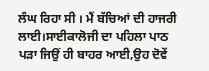ਲੰਘ ਰਿਹਾ ਸੀ । ਮੈਂ ਬੱਚਿਆਂ ਦੀ ਹਾਜਰੀ ਲਾਈ।ਸਾਈਕਾਲੋਜੀ ਦਾ ਪਹਿਲਾ ਪਾਠ ਪੜਾ ਜਿਉਂ ਹੀ ਬਾਹਰ ਆਈ,ਉਹ ਦੋਵੇਂ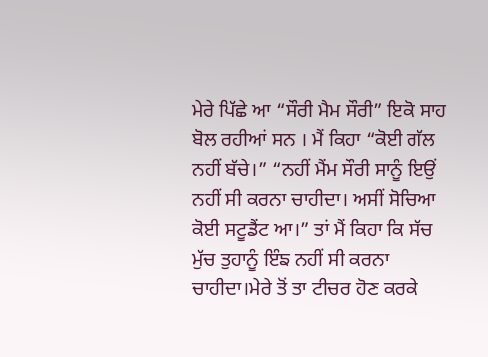ਮੇਰੇ ਪਿੱਛੇ ਆ “ਸੌਰੀ ਮੈਮ ਸੌਰੀ” ਇਕੋ ਸਾਹ ਬੋਲ ਰਹੀਆਂ ਸਨ । ਮੈਂ ਕਿਹਾ “ਕੋਈ ਗੱਲ ਨਹੀਂ ਬੱਚੇ।” “ਨਹੀਂ ਮੈਂਮ ਸੌਰੀ ਸਾਨੂੰ ਇਉਂ ਨਹੀਂ ਸੀ ਕਰਨਾ ਚਾਹੀਦਾ। ਅਸੀਂ ਸੋਚਿਆ ਕੋਈ ਸਟੂਡੈਂਟ ਆ।” ਤਾਂ ਮੈਂ ਕਿਹਾ ਕਿ ਸੱਚ ਮੁੱਚ ਤੁਹਾਨੂੰ ਇੰਙ ਨਹੀਂ ਸੀ ਕਰਨਾ ਚਾਹੀਦਾ।ਮੇਰੇ ਤੋਂ ਤਾ ਟੀਚਰ ਹੋਣ ਕਰਕੇ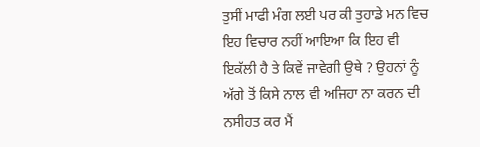ਤੁਸੀਂ ਮਾਫੀ ਮੰਗ ਲਈ ਪਰ ਕੀ ਤੁਹਾਡੇ ਮਨ ਵਿਚ ਇਹ ਵਿਚਾਰ ਨਹੀਂ ਆਇਆ ਕਿ ਇਹ ਵੀ ਇਕੱਲੀ ਹੈ ਤੇ ਕਿਵੇਂ ਜਾਵੇਗੀ ਉਥੇ ? ਉਹਨਾਂ ਨੂੰ ਅੱਗੇ ਤੋਂ ਕਿਸੇ ਨਾਲ ਵੀ ਅਜਿਹਾ ਨਾ ਕਰਨ ਦੀ ਨਸੀਹਤ ਕਰ ਮੈਂ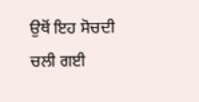ਉਥੋਂ ਇਹ ਸੋਚਦੀ ਚਲੀ ਗਈ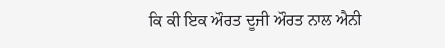ਕਿ ਕੀ ਇਕ ਔਰਤ ਦੂਜੀ ਔਰਤ ਨਾਲ ਐਨੀ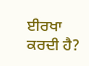ਈਰਖਾ ਕਰਦੀ ਹੈ?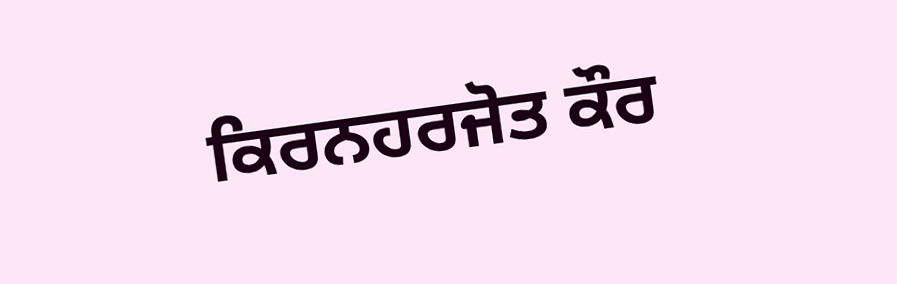ਕਿਰਨਹਰਜੋਤ ਕੌਰ